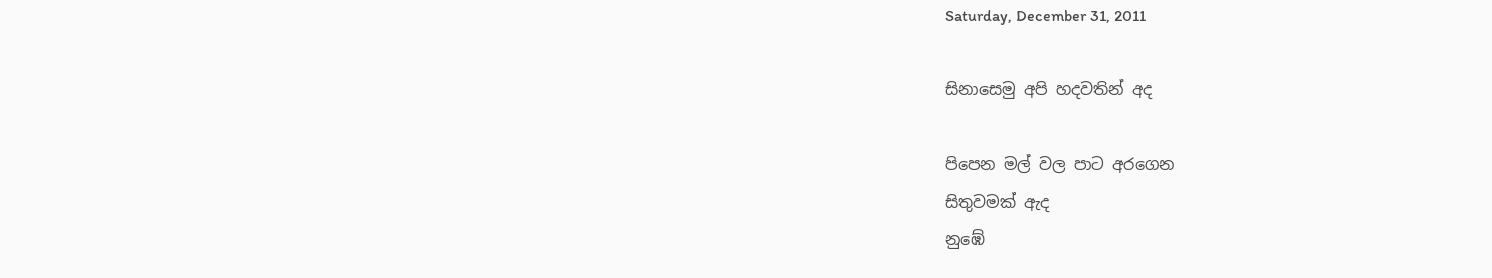Saturday, December 31, 2011

සිනාසෙමු අපි හදවතින් අද

පිපෙන මල් වල පාට අරගෙන
සිතුවමක් ඇද
නුඹේ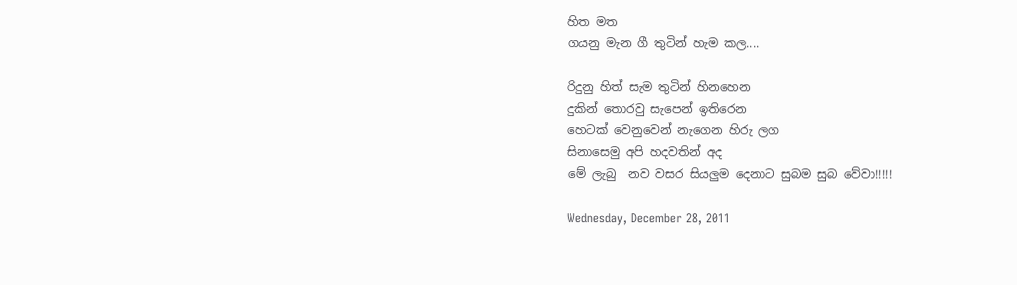හිත මත
ගයනු මැන ගී තුටින් හැම කල....

රිදුනු හිත් සැම තුටින් හිනහෙන
දුකින් තොරවු සැපෙන් ඉතිරෙන
හෙටක් වෙනුවෙන් නැගෙන හිරු ලග
සිනාසෙමු අපි හදවතින් අද
මේ ලැබු  නව වසර සියලුම දෙනාට සුබම සුබ වේවා!!!!!

Wednesday, December 28, 2011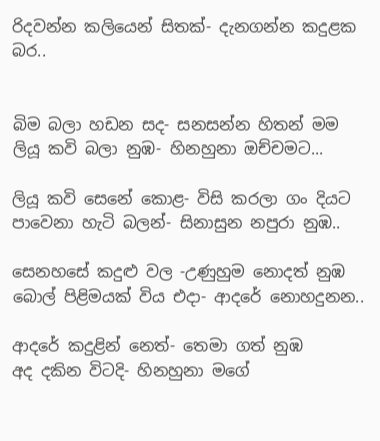රිදවන්න කලියෙන් සිතක්- දැනගන්න කදුළක බර..


බිම බලා හඩන සද- සනසන්න හිතන් මම
ලියූ කවි බලා නුඹ- හිනහුනා ඔච්චමට...

ලියූ කවි සෙනේ කොළ- විසි කරලා ගං දියට
පාවෙනා හැටි බලන්- සිනාසුන නපුරා නුඹ..

සෙනහසේ කදුළු වල -උණුහුම නොදත් නුඹ
බොල් පිළිමයක් විය එදා- ආදරේ නොහදුනන..

ආදරේ කදුළින් නෙත්- තෙමා ගත් නුඹ
අද දකින විටදි- හිනහුනා මගේ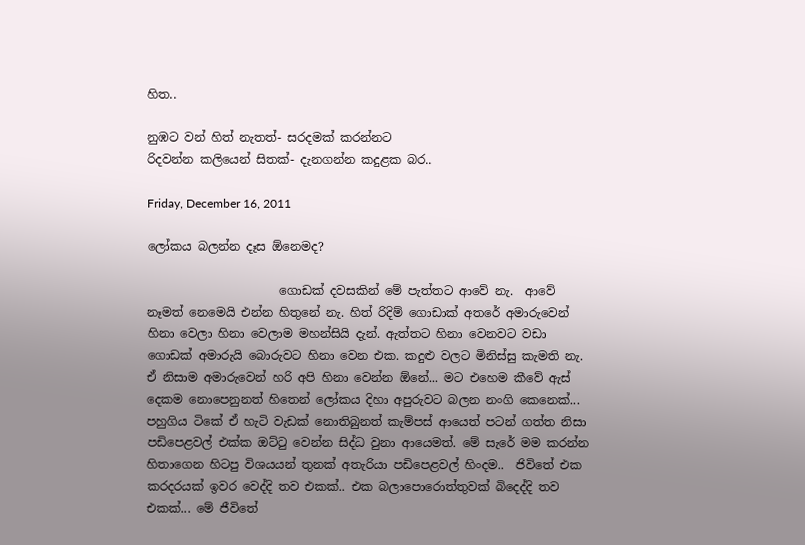හිත..

නුඹට වන් හිත් නැතත්- සරදමක් කරන්නට
රිදවන්න කලියෙන් සිතක්- දැනගන්න කදුළක බර..

Friday, December 16, 2011

ලෝකය බලන්න දෑස ඕනෙමද?

                      ගොඩක් දවසකින් මේ පැත්තට ආවේ නැ.  ආවේ නෑමත් නෙමෙයි එන්න හිතුනේ නැ. හිත් රිදිම් ගොඩාක් අතරේ අමාරුවෙන් හිනා වෙලා හිනා වෙලාම මහන්සියි දැන්. ඇත්තට හිනා වෙනවට වඩා ගොඩක් අමාරුයි බොරුවට හිනා වෙන එක. කදුළු වලට මිනිස්සු කැමති නැ. ඒ නිසාම අමාරුවෙන් හරි අපි හිනා වෙන්න ඕනේ... මට එහෙම කීවේ ඇස් දෙකම නොපෙනුනත් හිතෙන් ලෝකය දිහා අපුරුවට බලන නංගි කෙනෙක්... පහුගිය ටිකේ ඒ හැටි වැඩක් නොතිබුනත් කැම්පස් ආයෙත් පටන් ගත්ත නිසා පඩිපෙළවල් එක්ක ඔට්ටු වෙන්න සිද්ධ වුනා ආයෙමත්. මේ සැරේ මම කරන්න හිතාගෙන හිටපු විශයයන් තුනක් අතැරියා පඩිපෙළවල් හිංදම..  ජිවිතේ එක කරදරයක් ඉවර වෙද්දි තව එකක්.. එක බලාපොරොත්තුවක් බිදෙද්දි තව එකක්... මේ ජීවිතේ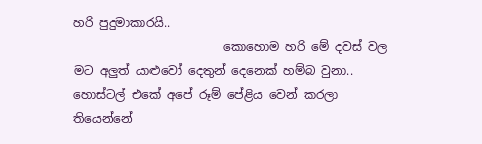හරි පුදුමාකාරයි..
                         කොහොම හරි මේ දවස් වල මට අලුත් යාළුවෝ දෙතුන් දෙනෙක් හම්බ වුනා.. හොස්ටල් එකේ අපේ රූම් පේළිය වෙන් කරලා තියෙන්නේ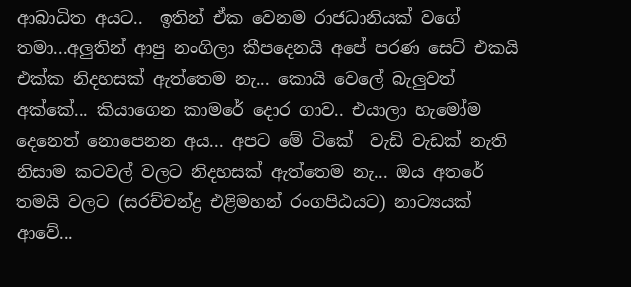ආබාධිත අයට..  ඉතින් ඒක වෙනම රාජධානියක් වගේ තමා...අලුතින් ආපු නංගිලා කීපදෙනයි අපේ පරණ සෙට් එකයි එක්ක නිදහසක් ඇත්තෙම නැ... කොයි වෙලේ බැලුවත් අක්කේ... කියාගෙන කාමරේ දොර ගාව.. එයාලා හැමෝම දෙනෙත් නොපෙනන අය... අපට මේ ටිකේ  වැඩි වැඩක් නැති නිසාම කටවල් වලට නිදහසක් ඇත්තෙම නැ... ඔය අතරේ තමයි වලට (සරච්චන්ද්‍ර එළිමහන් රංගපිඨයට) නාට්‍යයක් ආවේ...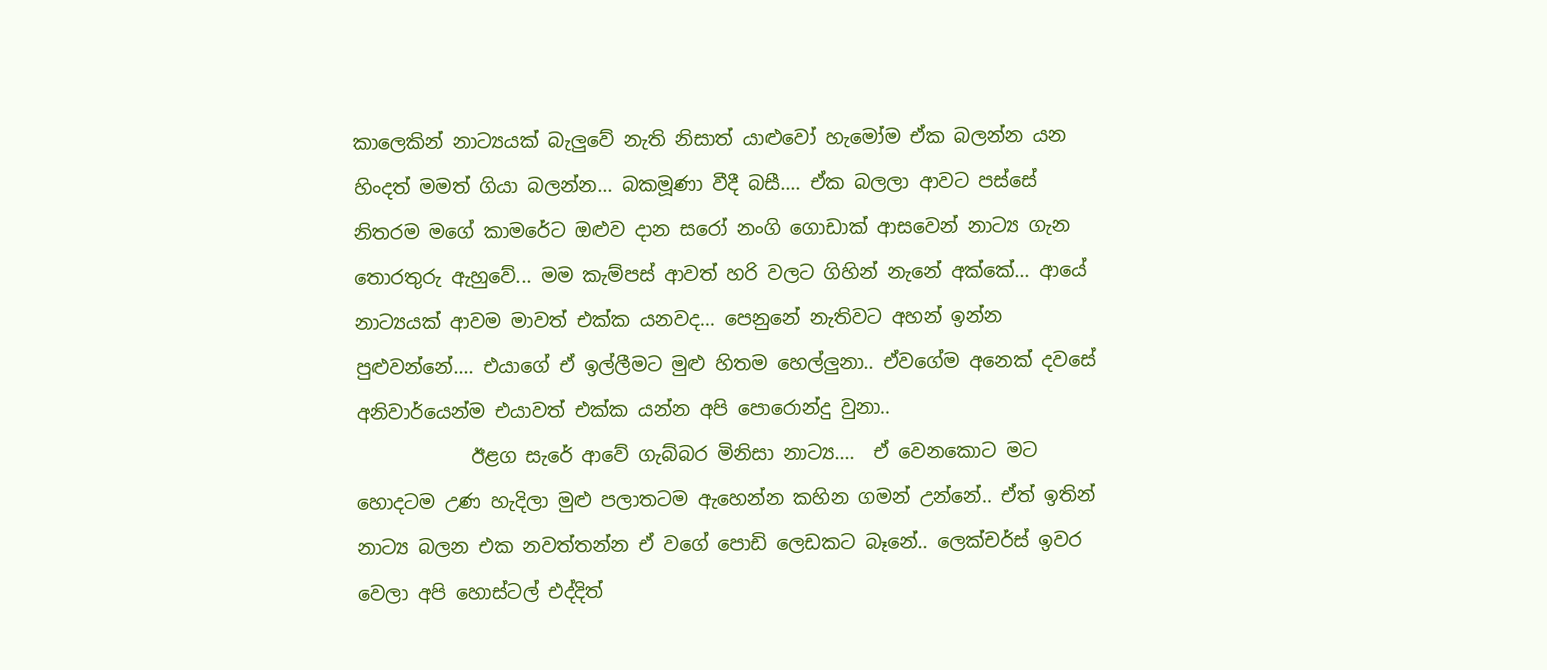කාලෙකින් නාට්‍යයක් බැලුවේ නැති නිසාත් යාළුවෝ හැමෝම ඒක බලන්න යන හිංදත් මමත් ගියා බලන්න... බකමූණා වීදී බසී.... ඒක බලලා ආවට පස්සේ නිතරම මගේ කාමරේට ඔළුව දාන සරෝ නංගි ගොඩාක් ආසවෙන් නාට්‍ය ගැන තොරතුරු ඇහුවේ... මම කැම්පස් ආවත් හරි වලට ගිහින් නැනේ අක්කේ... ආයේ නාට්‍යයක් ආවම මාවත් එක්ක යනවද... පෙනුනේ නැතිවට අහන් ඉන්න පුළුවන්නේ.... එයාගේ ඒ ඉල්ලීමට මුළු හිතම හෙල්ලුනා.. ඒවගේම අනෙක් දවසේ අනිවාර්යෙන්ම එයාවත් එක්ක යන්න අපි පොරොන්දු වුනා..
            ඊළග සැරේ ආවේ ගැබ්බර මිනිසා නාට්‍ය....  ඒ වෙනකොට මට හොදටම උණ හැදිලා මුළු පලාතටම ඇහෙන්න කහින ගමන් උන්නේ.. ඒත් ඉතින් නාට්‍ය බලන එක නවත්තන්න ඒ වගේ පොඩි ලෙඩකට බෑනේ.. ලෙක්චර්ස් ඉවර වෙලා අපි හොස්ටල් එද්දිත්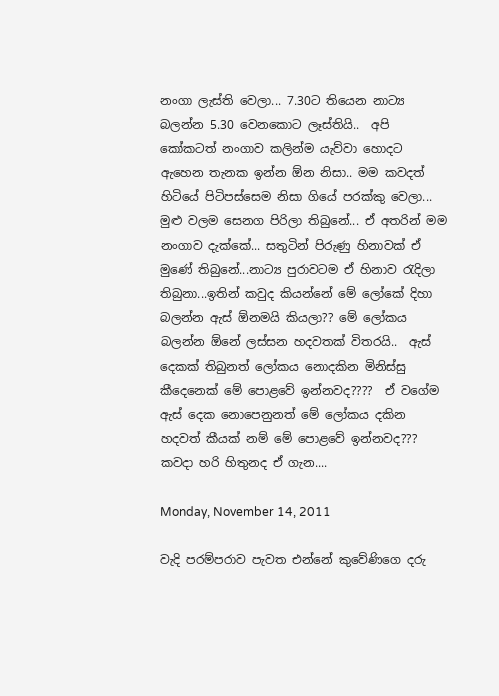නංගා ලැස්ති වෙලා... 7.30ට තියෙන නාට්‍ය බලන්න 5.30 වෙනකොට ලෑස්තියි..  අපි කෝකටත් නංගාව කලින්ම යැව්වා හොදට ඇහෙන තැනක ඉන්න ඕන නිසා.. මම කවදත් හිටියේ පිටිපස්සෙම නිසා ගියේ පරක්කු වෙලා... මුළු වලම සෙනග පිරිලා තිබුනේ... ඒ අතරින් මම නංගාව දැක්කේ... සතුටින් පිරුණු හිනාවක් ඒ මුණේ තිබුනේ...නාට්‍ය පුරාවටම ඒ හිනාව රැදිලා තිබුනා...ඉතින් කවුද කියන්නේ මේ ලෝකේ දිහා බලන්න ඇස් ඕනමයි කියලා?? මේ ලෝකය බලන්න ඕනේ ලස්සන හදවතක් විතරයි..  ඇස් දෙකක් තිබුනත් ලෝකය නොදකින මිනිස්සු කීදෙනෙක් මේ පොළවේ ඉන්නවද????  ඒ වගේම ඇස් දෙක නොපෙනුනත් මේ ලෝකය දකින හදවත් කීයක් නම් මේ පොළවේ ඉන්නවද??? කවදා හරි හිතුනද ඒ ගැන....

Monday, November 14, 2011

වැදි පරම්පරාව පැවත එන්නේ කු‍වේණිගෙ දරු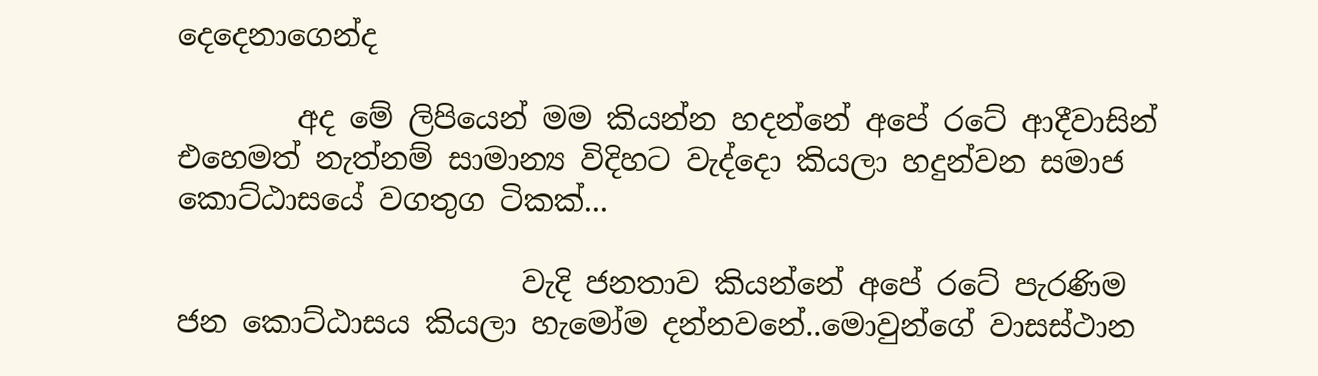දෙදෙනාගෙන්ද

        අද මේ ලිපියෙන් මම කියන්න හදන්නේ අපේ රටේ ආදීවාසින් එහෙමත් නැත්නම් සාමාන්‍ය විදිහට වැද්දො කියලා හදුන්වන සමාජ කොට්ඨාසයේ වගතුග ටිකක්...

                       වැදි ජනතාව කියන්නේ අපේ රටේ පැරණිම ජන කොට්ඨාසය කියලා හැමෝම දන්නවනේ..මොවුන්ගේ වාසස්ථාන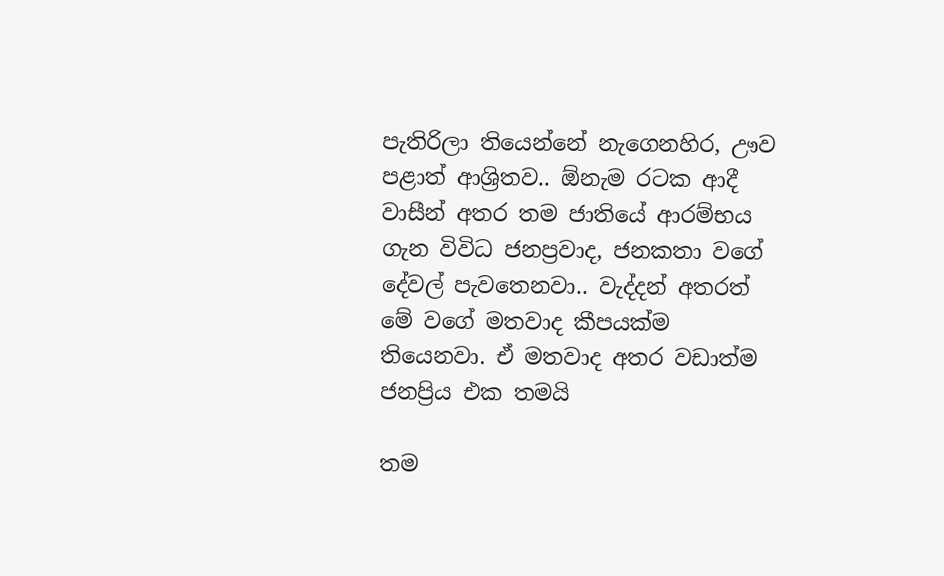පැතිරිලා තියෙන්නේ නැගෙනහිර, ඌව පළාත් ආශ්‍රිතව.. ඕනැම රටක ආදී වාසීන් අතර තම ජාතියේ ආරම්භය ගැන විවිධ ජනප්‍රවාද, ජනකතා වගේ දේවල් පැවතෙනවා.. වැද්දන් අතරත් මේ වගේ මතවාද කීපයක්ම තියෙනවා. ඒ මතවාද අතර වඩාත්ම ජනප්‍රිය එක තමයි

තම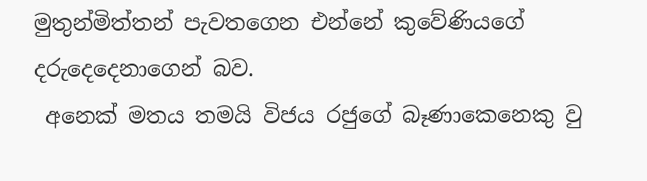මුතුන්මිත්තන් පැවතගෙන එන්නේ කුවේණියගේ දරුදෙදෙනාගෙන් බව.
 අනෙක් මතය තමයි විජය රජුගේ බෑණාකෙනෙකු වු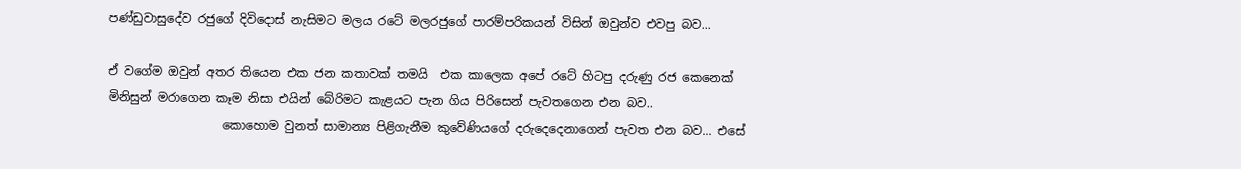පණ්ඩුවාසුදේව රජුගේ දිවිදොස් නැසිමට මලය රටේ මලරජුගේ පාරම්පරිකයන් විසින් ඔවුන්ව එවපු බව...

ඒ වගේම ඔවුන් අතර තියෙන එක ජන කතාවක් තමයි  එක කාලෙක අපේ රටේ හිටපු දරුණු රජ කෙනෙක් මිනිසුන් මරාගෙන කෑම නිසා එයින් බේරිමට කැළයට පැන ගිය පිරිසෙන් පැවතගෙන එන බව..
                   කොහොම වුනත් සාමාන්‍ය පිළිගැනීම කුවේණියගේ දරුදෙදෙනාගෙන් පැවත එන බව... එසේ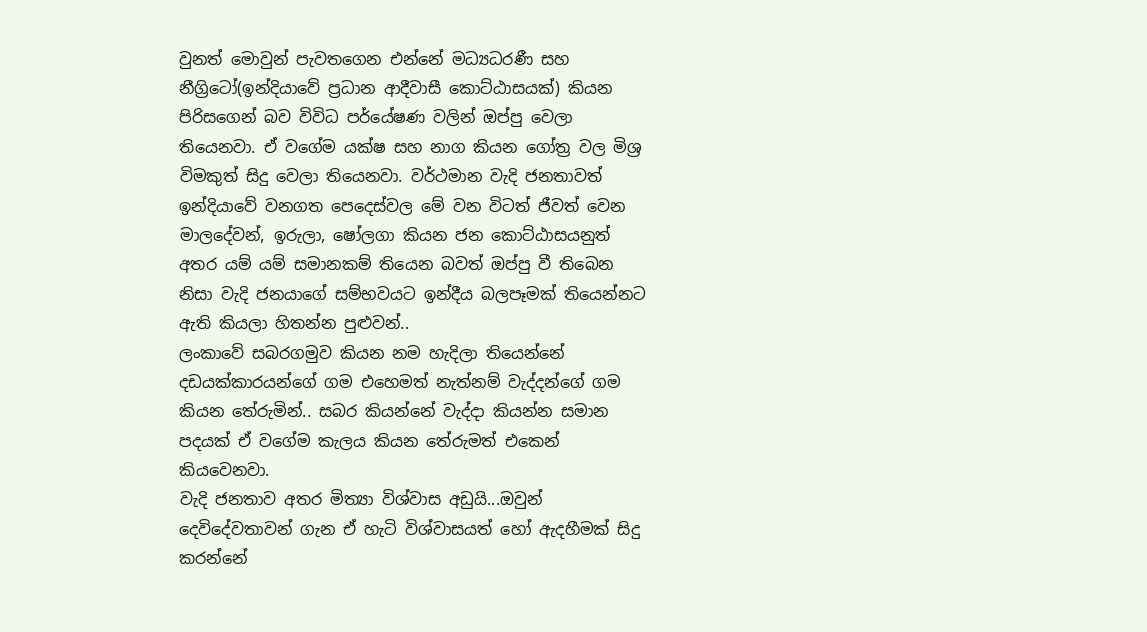වුනත් මොවුන් පැවතගෙන එන්නේ මධ්‍යධරණී සහ නීග්‍රිටෝ(ඉන්දියාවේ ප්‍රධාන ආදීවාසී කොට්ඨාසයක්) කියන පිරිසගෙන් බව විවිධ පර්යේෂණ වලින් ඔප්පු වෙලා තියෙනවා. ඒ වගේම යක්ෂ සහ නාග කියන ගෝත්‍ර වල මිශ්‍ර විමකුත් සිදු වෙලා තියෙනවා. වර්ථමාන වැදි ජනතාවත්  ඉන්දියාවේ වනගත පෙදෙස්වල මේ වන විටත් ජීවත් වෙන මාලදේවන්, ඉරුලා, ෂෝලගා කියන ජන කොට්ඨාසයනුත් අතර යම් යම් සමානකම් තියෙන බවත් ඔප්පු වී තිබෙන නිසා වැදි ජනයාගේ සම්භවයට ඉන්දීය බලපෑමක් තියෙන්නට ඇති කියලා හිතන්න පුළුවන්..
ලංකාවේ සබරගමුව කියන නම හැදිලා තියෙන්නේ දඩයක්කාරයන්ගේ ගම එහෙමත් නැත්නම් වැද්දන්ගේ ගම කියන තේරුමින්.. සබර කියන්නේ වැද්දා කියන්න සමාන පදයක් ඒ වගේම කැලය කියන තේරුමත් එකෙන් කියවෙනවා.
වැදි ජනතාව අතර මිත්‍යා විශ්වාස අඩුයි...ඔවුන් දෙවිදේවතාවන් ගැන ඒ හැටි විශ්වාසයත් හෝ ඇදහීමක් සිදු කරන්නේ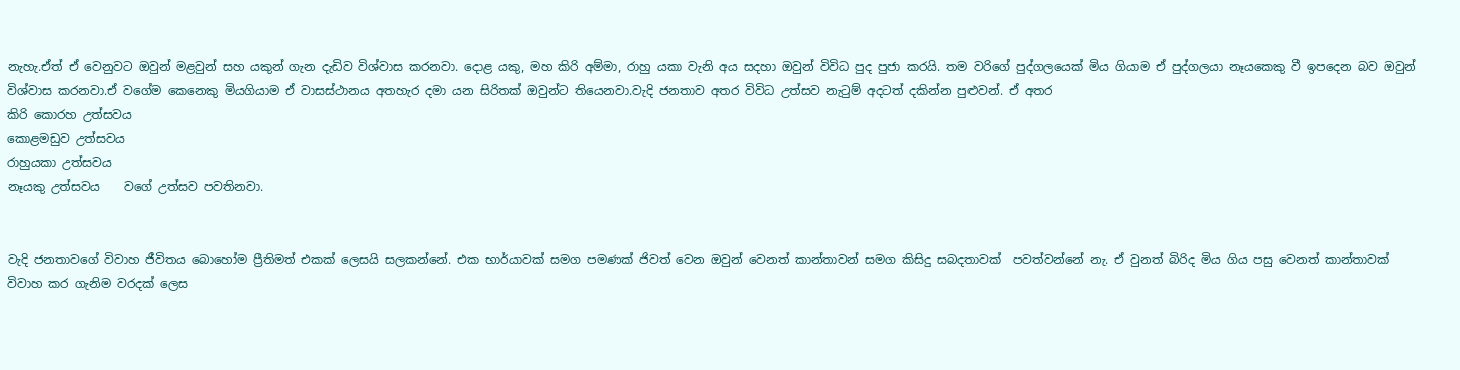නැහැ.ඒත් ඒ වෙනුවට ඔවුන් මළවුන් සහ යකුන් ගැන දැඩිව විශ්වාස කරනවා. දොළ යකු, මහ කිරි අම්මා, රාහු යකා වැනි අය සදහා ඔවුන් විවිධ පුද පුජා කරයි. තම වරිගේ පුද්ගලයෙක් මිය ගියාම ඒ පුද්ගලයා නෑයකෙකු වී ඉපදෙන බව ඔවුන් විශ්වාස කරනවා.ඒ වගේම කෙනෙකු මියගියාම ඒ වාසස්ථානය අතහැර දමා යන සිරිතක් ඔවුන්ට තියෙනවා.වැදි ජනතාව අතර විවිධ උත්සව නැටුම් අදටත් දකින්න පුළුවන්. ඒ අතර
කිරි කොරහ උත්සවය
කොළමඩුව උත්සවය
රාහුයකා උත්සවය
නෑයකු උත්සවය    වගේ උත්සව පවතිනවා.


වැදි ජනතාවගේ විවාහ ජීවිතය බොහෝම ප්‍රීතිමත් එකක් ලෙසයි සලකන්නේ. එක භාර්යාවක් සමග පමණක් ජිවත් වෙන ඔවුන් වෙනත් කාන්තාවන් සමග කිසිදු සබදතාවක්  පවත්වන්නේ නැ. ඒ වුනත් බිරිද මිය ගිය පසු වෙනත් කාන්තාවක් විවාහ කර ගැනිම වරදක් ලෙස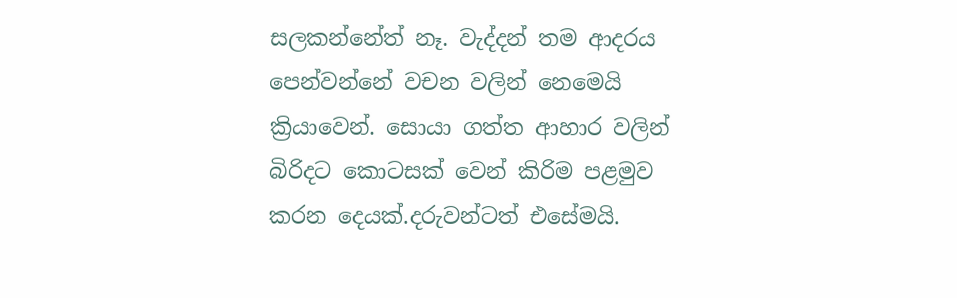සලකන්නේත් නෑ. වැද්දන් තම ආදරය පෙන්වන්නේ වචන වලින් නෙමෙයි ක්‍රියාවෙන්. සොයා ගත්ත ආහාර වලින් බිරිදට කොටසක් වෙන් කිරිම පළමුව කරන දෙයක්.දරුවන්ටත් එසේමයි.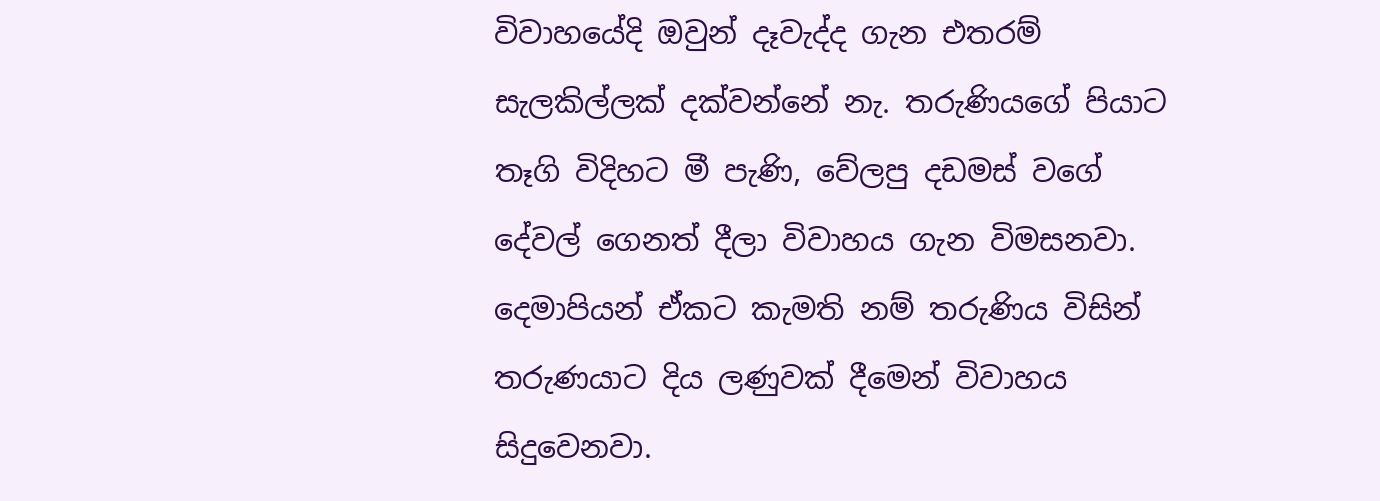විවාහයේදි ඔවුන් දෑවැද්ද ගැන එතරම් සැලකිල්ලක් දක්වන්නේ නැ. තරුණියගේ පියාට තෑගි විදිහට මී පැණි, වේලපු දඩමස් වගේ දේවල් ගෙනත් දීලා විවාහය ගැන විමසනවා. දෙමාපියන් ඒකට කැමති නම් තරුණිය විසින් තරුණයාට දිය ලණුවක් දීමෙන් විවාහය සිදුවෙනවා.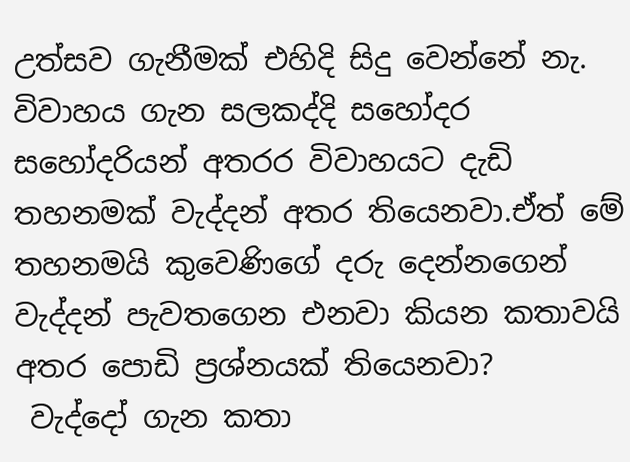උත්සව ගැනීමක් එහිදි සිදු වෙන්නේ නැ. විවාහය ගැන සලකද්දි සහෝදර සහෝදරියන් අතරර විවාහයට දැඩි තහනමක් වැද්දන් අතර තියෙනවා.ඒත් මේ තහනමයි කුවෙණිගේ දරු දෙන්නගෙන් වැද්දන් පැවතගෙන එනවා කියන කතාවයි අතර පොඩි ප්‍රශ්නයක් තියෙනවා?
 වැද්දෝ ගැන කතා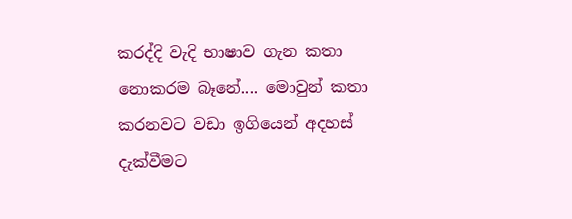කරද්දි වැදි භාෂාව ගැන කතා නොකරම බෑනේ.... මොවුන් කතා කරනවට වඩා ඉගියෙන් අදහස් දැක්වීමට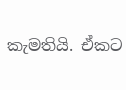කැමතියි. ඒකට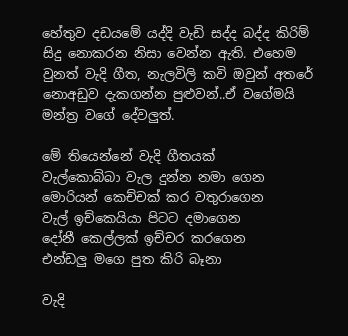හේතුව දඩයමේ යද්දි වැඩි සද්ද බද්ද කිරිම් සිදු නොකරන නිසා වෙන්න ඇති. එහෙම වුනත් වැදි ගීත, නැලවිලි කවි ඔවුන් අතරේ නොඅඩුව දැකගන්න පුළුවන්..ඒ වගේමයි මන්ත්‍ර වගේ දේවලුත්.

මේ තියෙන්නේ වැදි ගීතයක්
වැල්කොබ්බා වැල දුන්න නමා ගෙන
මොරියන් කෙච්චක් කර වතුරාගෙන
වැල් ඉච්කෙයියා පිටට දමාගෙන
දෝනී කෙල්ලක් ඉච්චර කරගෙන
එන්ඩලු මගෙ පුත කිරි බෑනා

වැදි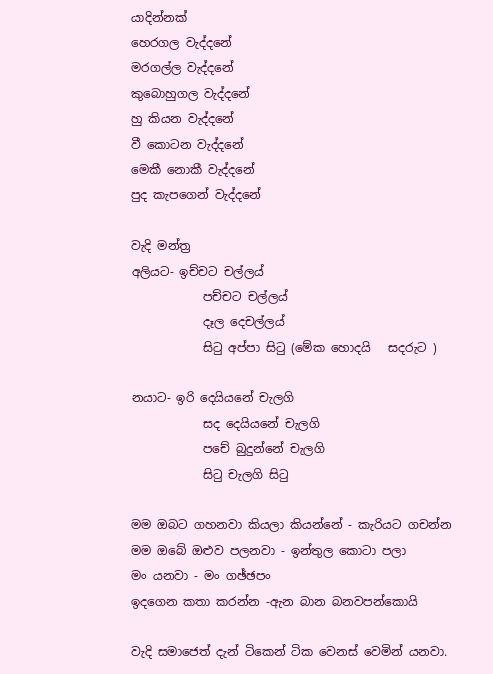යාදින්නක්
හෙරගල වැද්දනේ
මරගල්ල වැද්දනේ
කුබොහුගල වැද්දනේ
හු කියන වැද්දනේ
වී කොටන වැද්දනේ
මෙකී නොකී වැද්දනේ
පුද කැපගෙන් වැද්දනේ

වැදි මන්ත්‍ර
අලියට- ඉච්චට චල්ලය්
            පච්චට චල්ලය්
            දෑල දෙචල්ලය්
            සිටු අප්පා සිටු (මේක හොදයි   සදරුට )

නයාට- ඉරි දෙයියනේ චැලගි
            සද දෙයියනේ චැලගි
            පචේ බුදුන්නේ චැලගි
            සිටු චැලගි සිටු

මම ඔබට ගහනවා කියලා කියන්නේ - කැරියට ගචන්න
මම ඔබේ ඔළුව පලනවා - ඉන්තුල කොටා පලා
මං යනවා - මං ගඡ්ඡපං
ඉදගෙන කතා කරන්න -ඇන බාන බනවපන්කොයි

වැදි සමාජෙත් දැන් ටිකෙන් ටික වෙනස් වෙමින් යනවා.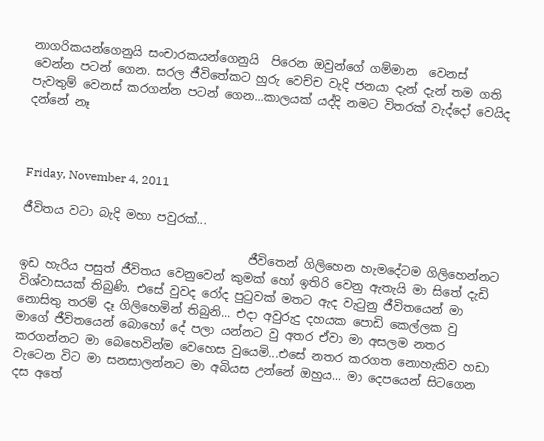නාගරිකයන්ගෙනුයි සංචාරකයන්ගෙනුයි  පිරෙන ඔවුන්ගේ ගම්මාන  වෙනස් වෙන්න පටන් ගෙන. සරල ජීවිතේකට හුරු වෙච්ච වැදි ජනයා දැන් දැන් තම ගති පැවතුම් වෙනස් කරගන්න පටන් ගෙන...කාලයක් යද්දි නමට විතරක් වැද්දෝ වෙයිද දන්නේ නෑ



Friday, November 4, 2011

ජීවිතය වටා බැදි මහා පවුරක්...

                                      ජීවිතෙන් ගිලිහෙන හැමදේටම ගිලිහෙන්නට ඉඩ හැරිය පසුත් ජීවිතය වෙනුවෙන් කුමක් හෝ ඉතිරි වෙනු ඇතැයි මා සිතේ දැඩි විශ්වාසයක් තිබුණි. එසේ වුවද රෝද පුටුවක් මතට ඇද වැටුනු ජීවිතයෙන් මා නොසිතු තරම් දෑ ගිලිහෙමින් තිබුනි... එදා අවුරුදු දහයක පොඩි කෙල්ලක වු මාගේ ජීවිතයෙන් බොහෝ දේ පලා යන්නට වු අතර ඒවා මා අසලම නතර කරගන්නට මා බෙහෙවින්ම වෙහෙස වුයෙමි...එසේ නතර කරගත නොහැකිව හඩා වැටෙන විට මා සනසාලන්නට මා අබියස උන්නේ ඔහුය... මා දෙපයෙන් සිටගෙන දස අතේ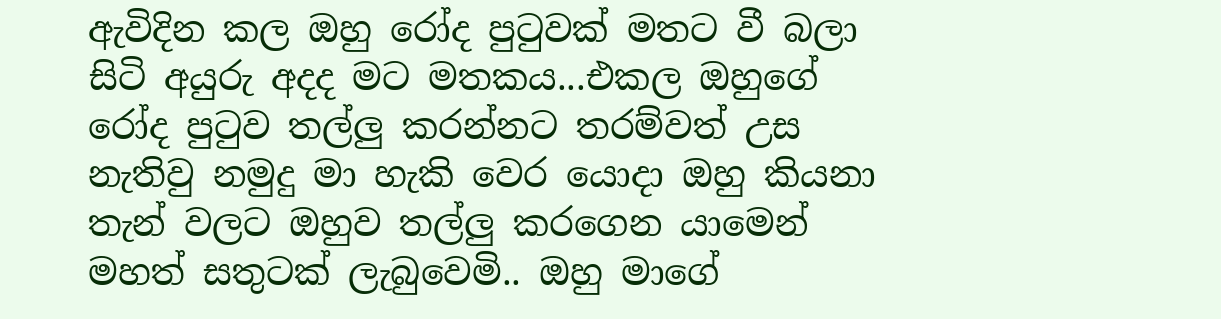ඇවිදින කල ඔහු රෝද පුටුවක් මතට වී බලා සිටි අයුරු අදද මට මතකය...එකල ඔහුගේ රෝද පුටුව තල්ලු කරන්නට තරම්වත් උස නැතිවු නමුදු මා හැකි වෙර යොදා ඔහු කියනා තැන් වලට ඔහුව තල්ලු කරගෙන යාමෙන් මහත් සතුටක් ලැබුවෙමි.. ඔහු මාගේ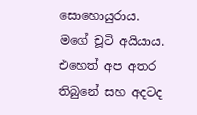සොහොයුරාය. මගේ චූටි අයියාය. එහෙත් අප අතර තිබුනේ සහ අදටද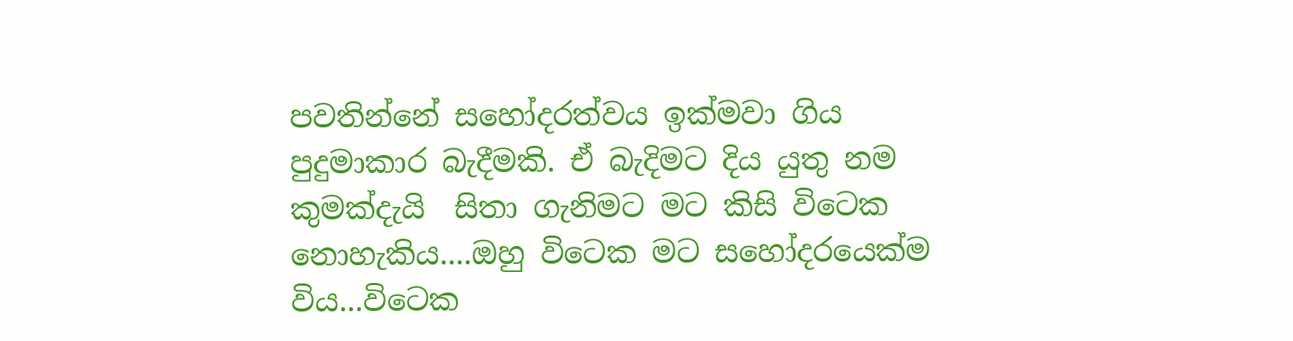පවතින්නේ සහෝදරත්වය ඉක්මවා ගිය  පුදුමාකාර බැදීමකි. ඒ බැදිමට දිය යුතු නම කුමක්දැයි  සිතා ගැනිමට මට කිසි විටෙක නොහැකිය....ඔහු විටෙක මට සහෝදරයෙක්ම විය...විටෙක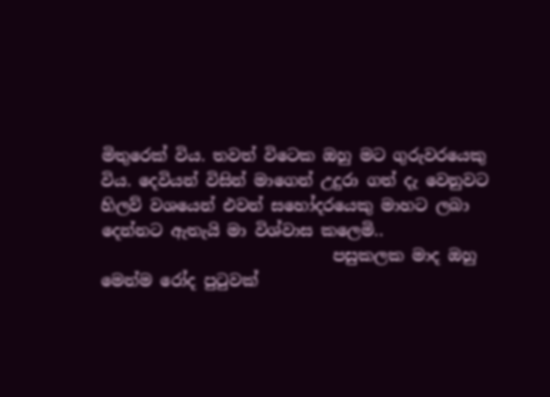මිතුරෙක් විය. තවත් විටෙක ඔහු මට ගුරුවරයෙකු විය. දෙවියන් විසින් මාගෙන් උදුරා ගත් දැ වෙනුවට හිලව් වශයෙන් එවන් සහෝදරයෙකු මාහට ලබා දෙන්නට ඇතැයි මා විශ්වාස කලෙමි..
                             පසුකලක මාද ඔහු මෙන්ම රෝද පුටුවක්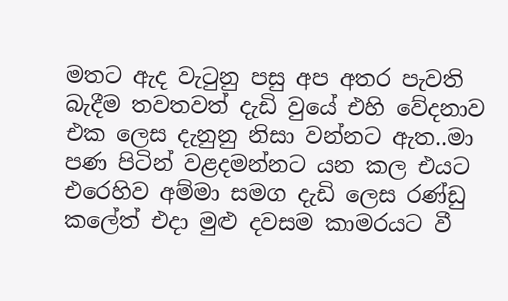මතට ඇද වැටුනු පසු අප අතර පැවති බැදීම තවතවත් දැඩි වුයේ එහි වේදනාව එක ලෙස දැනුනු නිසා වන්නට ඇත..මා පණ පිටින් වළදමන්නට යන කල එයට එරෙහිව අම්මා සමග දැඩි ලෙස රණ්ඩු කලේත් එදා මුළු දවසම කාමරයට වී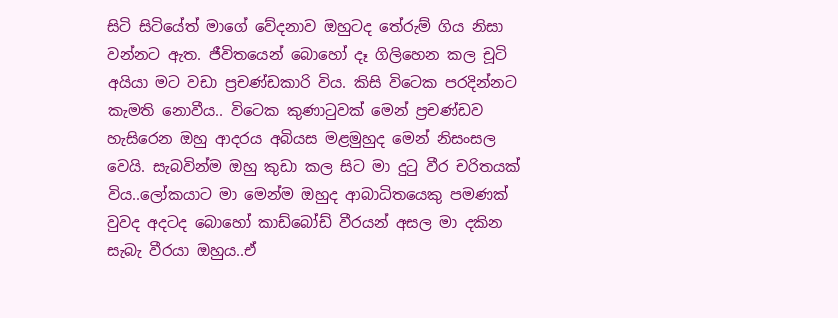සිටි සිටියේත් මාගේ වේදනාව ඔහුටද තේරුම් ගිය නිසා වන්නට ඇත. ජීවිතයෙන් බොහෝ දෑ ගිලිහෙන කල චූටි අයියා මට වඩා ප්‍රචණ්ඩකාරි විය. කිසි විටෙක පරදින්නට කැමති නොවීය.. විටෙක කුණාටුවක් මෙන් ප්‍රචණ්ඩව හැසිරෙන ඔහු ආදරය අබියස මළමුහුද මෙන් නිසංසල වෙයි. සැබවින්ම ඔහු කුඩා කල සිට මා දුටු වීර චරිතයක් විය..ලෝකයාට මා මෙන්ම ඔහුද ආබාධිතයෙකු පමණක් වුවද අදටද බොහෝ කාඩ්බෝඩ් වීරයන් අසල මා දකින සැබැ වීරයා ඔහුය..ඒ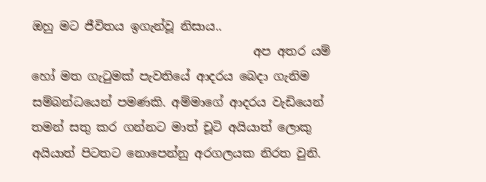ඔහු මට ජීවිතය ඉගැන්වූ නිසාය..
                                     අප අතර යම් හෝ මත ගැටුමක් පැවතියේ ආදරය බෙදා ගැනිම සම්බන්ධයෙන් පමණකි. අම්මාගේ ආදරය වැඩියෙන් තමන් සතු කර ගන්නට මාත් චූටි අයියාත් ලොකු අයියාත් පිටතට නොපෙන්නු අරගලයක නිරත වුනි.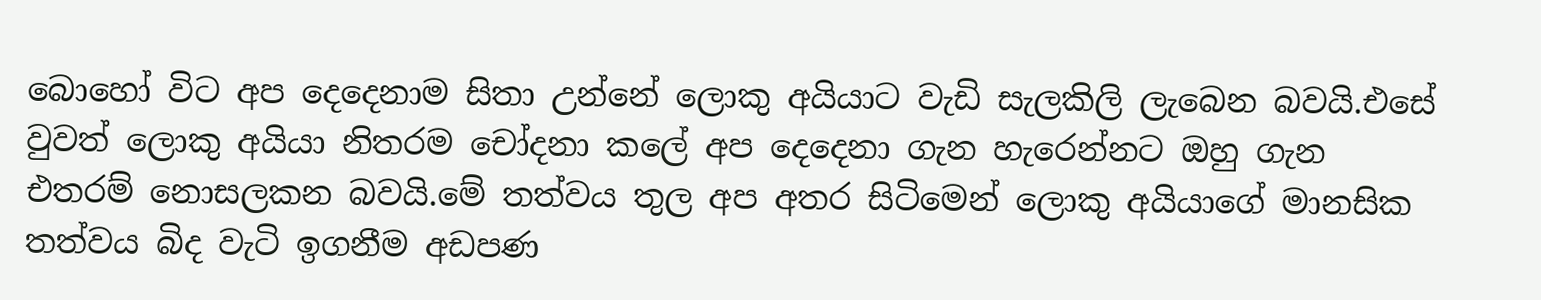බොහෝ විට අප දෙදෙනාම සිතා උන්නේ ලොකු අයියාට වැඩි සැලකිලි ලැබෙන බවයි.එසේ වුවත් ලොකු අයියා නිතරම චෝදනා කලේ අප දෙදෙනා ගැන හැරෙන්නට ඔහු ගැන එතරම් නොසලකන බවයි.මේ තත්වය තුල අප අතර සිටිමෙන් ලොකු අයියාගේ මානසික තත්වය බිද වැටි ඉගනීම අඩපණ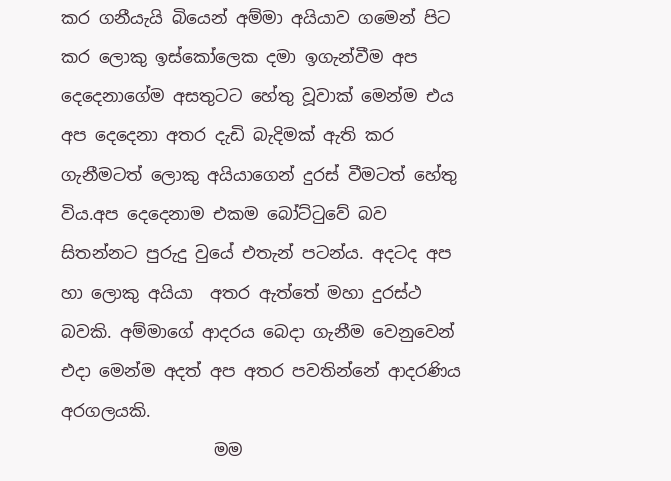කර ගනීයැයි බියෙන් අම්මා අයියාව ගමෙන් පිට කර ලොකු ඉස්කෝලෙක දමා ඉගැන්වීම අප දෙදෙනාගේම අසතුටට හේතු වූවාක් මෙන්ම එය අප දෙදෙනා අතර දැඩි බැදිමක් ඇති කර ගැනීමටත් ලොකු අයියාගෙන් දුරස් වීමටත් හේතු විය.අප දෙදෙනාම එකම බෝට්ටුවේ බව සිතන්නට පුරුදු වුයේ එතැන් පටන්ය. අදටද අප හා ලොකු අයියා  අතර ඇත්තේ මහා දුරස්ථ බවකි. අම්මාගේ ආදරය බෙදා ගැනීම වෙනුවෙන් එදා මෙන්ම අදත් අප අතර පවතින්නේ ආදරණිය අරගලයකි.
                  මම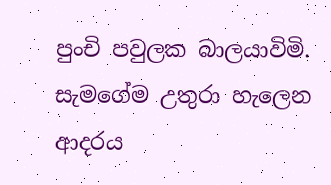පුංචි පවුලක බාලයාවිමි.  සැමගේම උතුරා හැලෙන ආදරය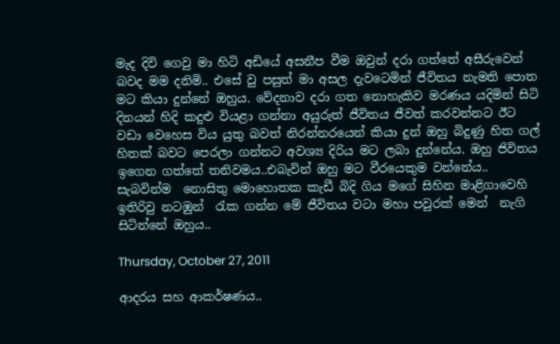මැද දිවි ගෙවු මා හිටි අඩියේ අසනීප වීම ඔවුන් දරා ගත්තේ අසීරුවෙන් බවද මම දනිමි.. එසේ වු පසුත් මා අසල දැවටෙමින් ජීවිතය නැමති පොත මට කියා දුන්නේ ඔහුය. වේදනාව දරා ගත නොහැකිව මරණය යදිමින් සිටි දිනයන් හිදි කදුළු වියළා ගන්නා අයුරුත් ජීවිතය ජීවත් කරවන්නට ඊට වඩා වෙහෙස විය යුතු බවත් නිරන්නරයෙන් කියා දුන් ඔහු බිදුණු හිත ගල් හිතක් බවට පෙරලා ගන්නට අවශ්‍ය දිරිය මට ලබා දුන්නේය. ඔහු ජිවිතය ඉගෙන ගත්තේ තනිවමය..එබැවින් ඔහු මට වීරයෙකුම වන්නේය.. සැබවින්ම  නොසිතු මොහොතක කැඩී බිදි ගිය මගේ සිහින මාළිගාවෙහි ඉතිරිවු නටඹුන්  රැක ගන්න මේ ජීවිතය වටා මහා පවුරක් මෙන්  නැගි සිටින්නේ ඔහුය..

Thursday, October 27, 2011

ආදරය සහ ආකර්ෂණය..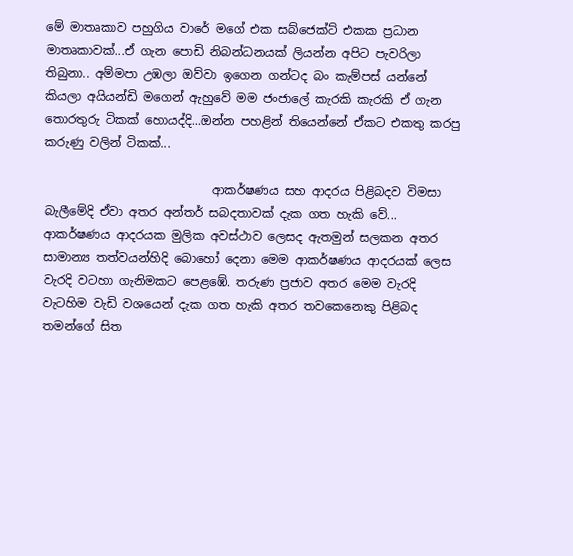මේ මාතෘකාව පහුගිය වාරේ මගේ එක සබ්ජෙක්ට් එකක ප්‍රධාන මාතෘකාවක්...ඒ ගැන පොඩි නිබන්ධනයක් ලියන්න අපිට පැවරිලා තිබුනා.. අම්මපා උඹලා ඔව්වා ඉගෙන ගන්ටද බං කැම්පස් යන්නේ කියලා අයියන්ඩි මගෙන් ඇහුවේ මම ජංජාලේ කැරකි කැරකි ඒ ගැන තොරතුරු ටිකක් හොයද්දි...ඔන්න පහළින් තියෙන්නේ ඒකට එකතු කරපු කරුණු වලින් ටිකක්...

                            ආකර්ෂණය සහ ආදරය පිළිබදව විමසා බැලීමේදි ඒවා අතර අන්තර් සබදතාවක් දැක ගත හැකි වේ... ආකර්ෂණය ආදරයක මුලික අවස්ථාව ලෙසද ඇතමුන් සලකන අතර සාමාන්‍ය තත්වයන්හිදි බොහෝ දෙනා මෙම ආකර්ෂණය ආදරයක් ලෙස වැරදි වටහා ගැනිමකට පෙළඹේ. තරුණ ප්‍රජාව අතර මෙම වැරදි වැටහිම වැඩි වශයෙන් දැක ගත හැකි අතර තවකෙනෙකු පිළිබද තමන්ගේ සිත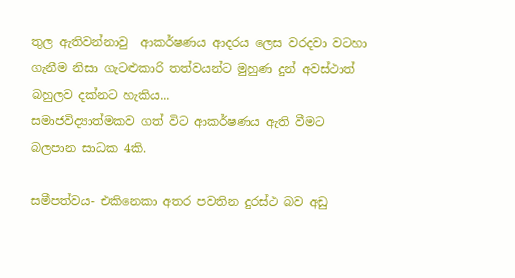තුල ඇතිවන්නාවු  ආකර්ෂණය ආදරය ලෙස වරදවා වටහා ගැනීම නිසා ගැටළුකාරි තත්වයන්ට මුහුණ දුන් අවස්ථාත් බහුලව දක්නට හැකිය...
සමාජවිද්‍යාත්මකව ගත් විට ආකර්ෂණය ඇති වීමට බලපාන සාධක 4කි.

සමීපත්වය- එකිනෙකා අතර පවතින දුරස්ථ බව අඩු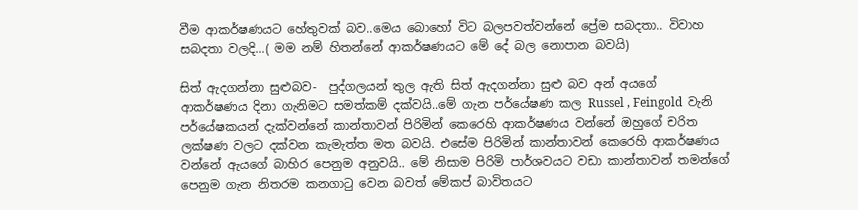වීම ආකර්ෂණයට හේතුවක් බව..මෙය බොහෝ විට බලපවත්වන්නේ ප්‍රේම සබදතා.. විවාහ සබදතා වලදි...( මම නම් හිතන්නේ ආකර්ෂණයට මේ දේ බල නොපාන බවයි)

සිත් ඇදගන්නා සුළුබව-  පුද්ගලයන් තුල ඇති සිත් ඇදගන්නා සුළු බව අන් අයගේ ආකර්ෂණය දිනා ගැනිමට සමත්කම් දක්වයි..මේ ගැන පර්යේෂණ කල Russel , Feingold  වැනි පර්යේෂකයන් දැක්වන්නේ කාන්තාවන් පිරිමින් කෙරෙහි ආකර්ෂණය වන්නේ ඔහුගේ චරිත ලක්ෂණ වලට දක්වන කැමැත්ත මත බවයි. එසේම පිරිමින් කාන්තාවන් කෙරෙහි ආකර්ෂණය වන්නේ ඇයගේ බාහිර පෙනුම අනුවයි.. මේ නිසාම පිරිමි පාර්ශවයට වඩා කාන්තාවන් තමන්ගේ පෙනුම ගැන නිතරම කනගාටු වෙන බවත් මේකප් බාවිතයට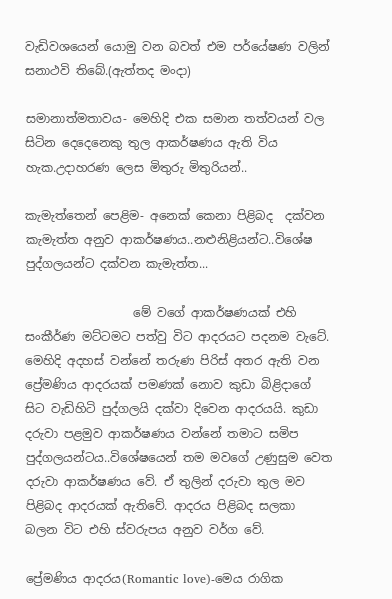වැඩිවශයෙන් යොමු වන බවත් එම පර්යේෂණ වලින් සනාථවි තිබේ.(ඇත්තද මංදා)

සමානාත්මතාවය- මෙහිදි එක සමාන තත්වයන් වල සිටින දෙදෙනෙකු තුල ආකර්ෂණය ඇති විය හැක.උදාහරණ ලෙස මිතුරු මිතුරියන්..

කැමැත්තෙන් පෙළිම- අනෙක් කෙනා පිළිබද  දක්වන කැමැත්ත අනුව ආකර්ෂණය..නළුනිළියන්ට..විශේෂ පුද්ගලයන්ට දක්වන කැමැත්ත...

                  මේ වගේ ආකර්ෂණයක් එහි සංකීර්ණ මට්ටමට පත්වු විට ආදරයට පදනම වැටේ. මෙහිදි අදහස් වන්නේ තරුණ පිරිස් අතර ඇති වන ප්‍රේමණිය ආදරයක් පමණක් නොව කුඩා බිළිදාගේ සිට වැඩිහිටි පුද්ගලයි දක්වා දිවෙන ආදරයයි. කුඩා දරුවා පළමුව ආකර්ෂණය වන්නේ තමාට සමිප පුද්ගලයන්ටය..විශේෂයෙන් තම මවගේ උණුසුම වෙත දරුවා ආකර්ෂණය වේ. ඒ තුලින් දරුවා තුල මව පිළිබද ආදරයක් ඇතිවේ. ආදරය පිළිබද සලකා බලන විට එහි ස්වරුපය අනුව වර්ග වේ.

ප්‍රේමණිය ආදරය(Romantic love)-මෙය රාගික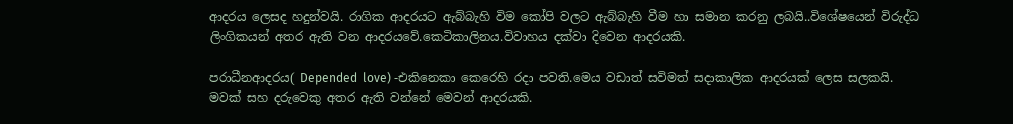ආදරය ලෙසද හදුන්වයි. රාගික ආදරයට ඇබ්බැහි විම කෝපි වලට ඇබ්බැහි වීම හා සමාන කරනු ලබයි..විශේෂයෙන් විරුද්ධ ලිංගිකයන් අතර ඇති වන ආදරයවේ.කෙටිකාලිනය.විවාහය දක්වා දිවෙන ආදරයකි.

පරාධීනආදරය( Depended  love) -එකිනෙකා කෙරෙහි රදා පවති.මෙය වඩාත් සවිමත් සදාකාලික ආදරයක් ලෙස සලකයි. මවක් සහ දරුවෙකු අතර ඇති වන්නේ මෙවන් ආදරයකි.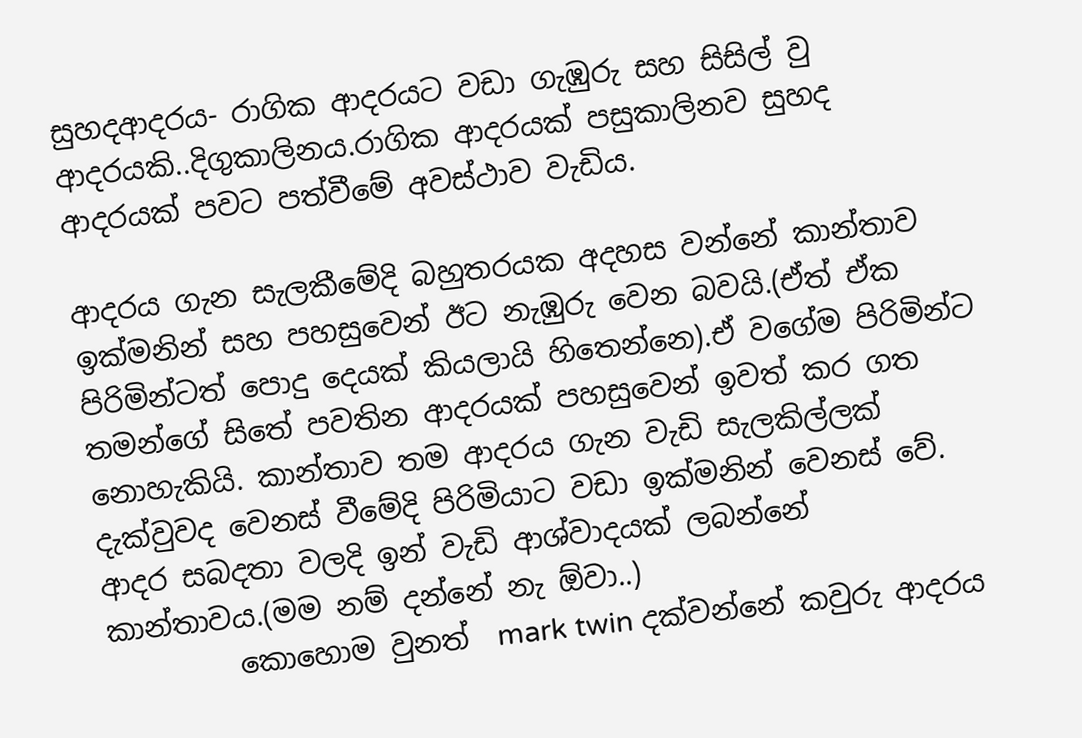සුහදආදරය- රාගික ආදරයට වඩා ගැඹුරු සහ සිසිල් වු ආදරයකි..දිගුකාලිනය.රාගික ආදරයක් පසුකාලිනව සුහද ආදරයක් පවට පත්වීමේ අවස්ථාව වැඩිය.

ආදරය ගැන සැලකීමේදි බහුතරයක අදහස වන්නේ කාන්තාව ඉක්මනින් සහ පහසුවෙන් ඊට නැඹුරු වෙන බවයි.(ඒත් ඒක පිරිමින්ටත් පොදු දෙයක් කියලායි හිතෙන්නෙ).ඒ වගේම පිරිමින්ට තමන්ගේ සිතේ පවතින ආදරයක් පහසුවෙන් ඉවත් කර ගත නොහැකියි. කාන්තාව තම ආදරය ගැන වැඩි සැලකිල්ලක් දැක්වුවද වෙනස් වීමේදි පිරිමියාට වඩා ඉක්මනින් වෙනස් වේ. ආදර සබදතා වලදි ඉන් වැඩි ආශ්වාදයක් ලබන්නේ කාන්තාවය.(මම නම් දන්නේ නැ ඕවා..)
         කොහොම වුනත්  mark twin දක්වන්නේ කවුරු ආදරය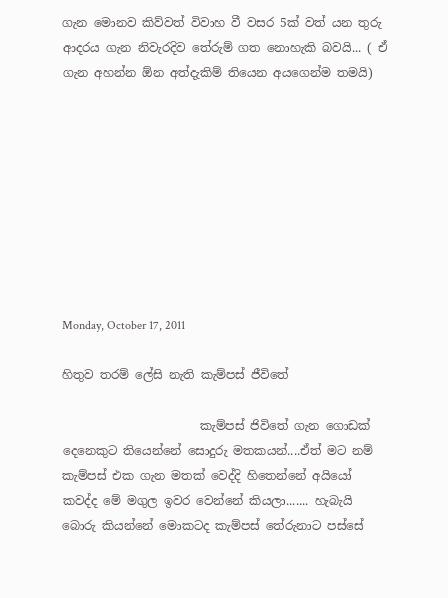ගැන මොනව කිව්වත් විවාහ වී වසර 5ක් වත් යන තුරු ආදරය ගැන නිවැරදිව තේරුම් ගත නොහැකි බවයි... ( ඒ ගැන අහන්න ඕන අත්දැකිම් තියෙන අයගෙන්ම තමයි)









Monday, October 17, 2011

හිතුව තරම් ලේසි නැති කැම්පස් ජීවිතේ

                       කැම්පස් ජිවිතේ ගැන ගොඩක් දෙනෙකුට තියෙන්නේ සොදුරු මතකයන්....ඒත් මට නම් කැම්පස් එක ගැන මතක් වෙද්දි හිතෙන්නේ අයියෝ කවද්ද මේ මගුල ඉවර වෙන්නේ කියලා....... හැබැයි බොරු කියන්නේ මොකටද කැම්පස් තේරුනාට පස්සේ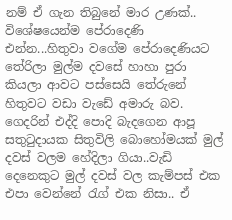නම් ඒ ගැන තිබුනේ මාර උණක්.. විශේෂයෙන්ම පේරාදෙණි එන්න...හිතුවා වගේම පේරාදෙණියට තේරිලා මුල්ම දවසේ හාහා පුරා කියලා ආවට පස්සෙයි තේරුනේ හිතුවට වඩා වැඩේ අමාරු බව. ගෙදරින් එද්දි පොදි බැදගෙන ආපූ සතුටුදායක සිතුවිලි බොහෝමයක් මුල් දවස් වලම හේදිලා ගියා..වැඩි දෙනෙකුට මුල් දවස් වල කැම්පස් එක එපා වෙන්නේ රැග් එක නිසා.. ඒ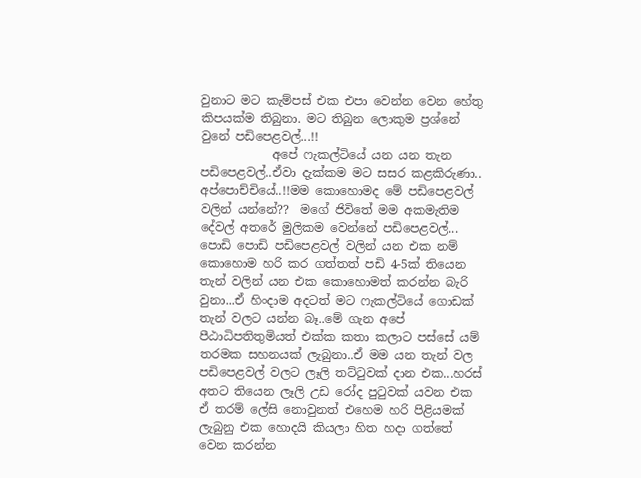වුනාට මට කැම්පස් එක එපා වෙන්න වෙන හේතු කිපයක්ම තිබුනා. මට තිබුන ලොකුම ප්‍රශ්නේ වුනේ පඩිපෙළවල්...!!
            අපේ ෆැකල්ටියේ යන යන තැන පඩිපෙළවල්..ඒවා දැක්කම මට සසර කළකිරුණා.. අප්පොච්චියේ..!!මම කොහොමද මේ පඩිපෙළවල් වලින් යන්නේ??  මගේ ජිවිතේ මම අකමැතිම දේවල් අතරේ මුලිකම වෙන්නේ පඩිපෙළවල්... පොඩි පොඩි පඩිපෙළවල් වලින් යන එක නම් කොහොම හරි කර ගත්තත් පඩි 4-5ක් තියෙන තැන් වලින් යන එක කොහොමත් කරන්න බැරි වුනා...ඒ හිංදාම අදටත් මට ෆැකල්ටියේ ගොඩක් තැන් වලට යන්න බෑ..මේ ගැන අපේ පීඨාධිපතිතුමියත් එක්ක කතා කලාට පස්සේ යම් තරමක සහනයක් ලැබුනා..ඒ මම යන තැන් වල පඩිපෙළවල් වලට ලෑලි තට්ටුවක් දාන එක...හරස් අතට තියෙන ලෑලි උඩ රෝද පුටුවක් යවන එක ඒ තරම් ලේසි නොවුනත් එහෙම හරි පිළියමක් ලැබුනු එක හොදයි කියලා හිත හදා ගත්තේ වෙන කරන්න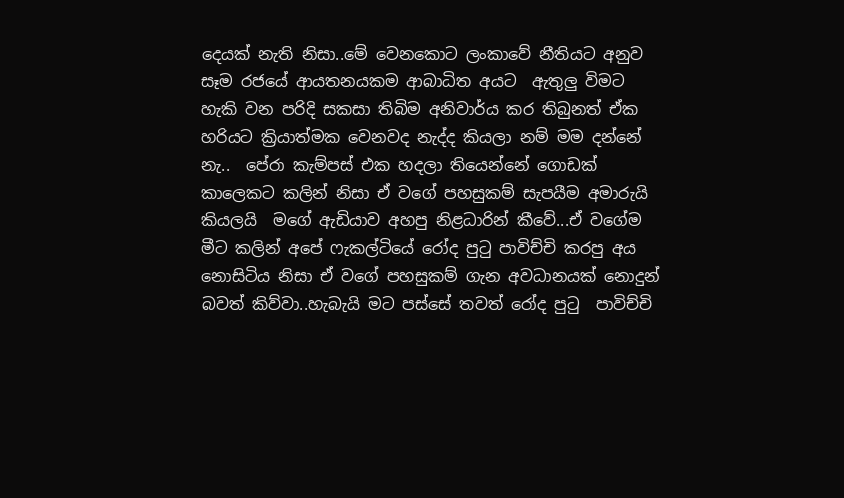දෙයක් නැති නිසා..මේ වෙනකොට ලංකාවේ නීතියට අනුව සෑම රජයේ ආයතනයකම ආබාධිත අයට  ඇතුලු විමට හැකි වන පරිදි සකසා තිබිම අනිවාර්ය කර තිබුනත් ඒක හරියට ක්‍රියාත්මක වෙනවද නැද්ද කියලා නම් මම දන්නේ නැ..  පේරා කැම්පස් එක හදලා තියෙන්නේ ගොඩක් කාලෙකට කලින් නිසා ඒ වගේ පහසුකම් සැපයීම අමාරුයි කියලයි  මගේ ඇඩියාව අහපු නිළධාරින් කීවේ...ඒ වගේම මීට කලින් අපේ ෆැකල්ටියේ රෝද පුටු පාවිච්චි කරපු අය නොසිටිය නිසා ඒ වගේ පහසුකම් ගැන අවධානයක් නොදුන් බවත් කිව්වා..හැබැයි මට පස්සේ තවත් රෝද පුටු  පාවිච්චි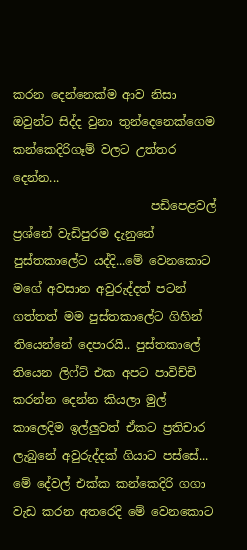කරන දෙන්නෙක්ම ආව නිසා ඔවුන්ට සිද්ද වුනා තුන්දෙනෙක්ගෙම කන්කෙදිරිගෑම් වලට උත්තර දෙන්න...
                       පඩිපෙළවල් ප්‍රශ්නේ වැඩිපුරම දැනුනේ පුස්තකාලේට යද්දි...මේ වෙනකොට මගේ අවසාන අවුරුද්දත් පටන් ගත්තත් මම පුස්තකාලේට ගිහින් තියෙන්නේ දෙපාරයි.. පුස්තකාලේ තියෙන ලිෆ්ට් එක අපට පාවිච්චි කරන්න දෙන්න කියලා මුල් කාලෙදිම ඉල්ලුවත් ඒකට ප්‍රතිචාර ලැබුනේ අවුරුද්දක් ගියාට පස්සේ... මේ දේවල් එක්ක කන්කෙදිරි ගගා වැඩ කරන අතරෙදි මේ වෙනකොට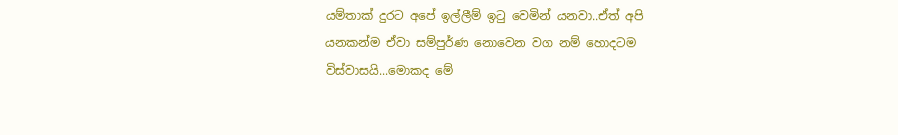යම්තාක් දුරට අපේ ඉල්ලීම් ඉටු වෙමින් යනවා..ඒත් අපි යනකන්ම ඒවා සම්පුර්ණ නොවෙන වග නම් හොදටම විස්වාසයි...මොකද මේ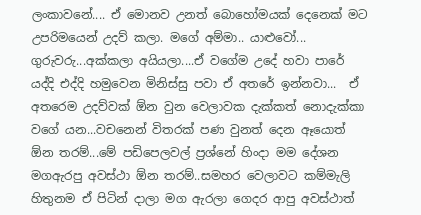ලංකාවනේ.... ඒ මොනව උනත් බොහෝමයක් දෙනෙක් මට උපරිමයෙන් උදව් කලා. මගේ අම්මා.. යාළුවෝ... ගුරුවරු...අක්කලා අයියලා....ඒ වගේම උදේ හවා පාරේ යද්දි එද්දි හමුවෙන මිනිස්සු පවා ඒ අතරේ ඉන්නවා...  ඒ අතරෙම උදව්වක් ඕන වුන වෙලාවක දැක්කත් නොදැක්කා වගේ යන...වචනෙන් විතරක් පණ වුනත් දෙන ඈයොත් ඕන තරම්...මේ පඩිපෙලවල් ප්‍රශ්නේ හිංදා මම දේශන මගඇරපු අවස්ථා ඕන තරම්..සමහර වෙලාවට කම්මැලි හිතුනම ඒ පිටින් දාලා මග ඇරලා ගෙදර ආපු අවස්ථාත්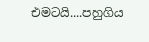එමටයි....පහුගිය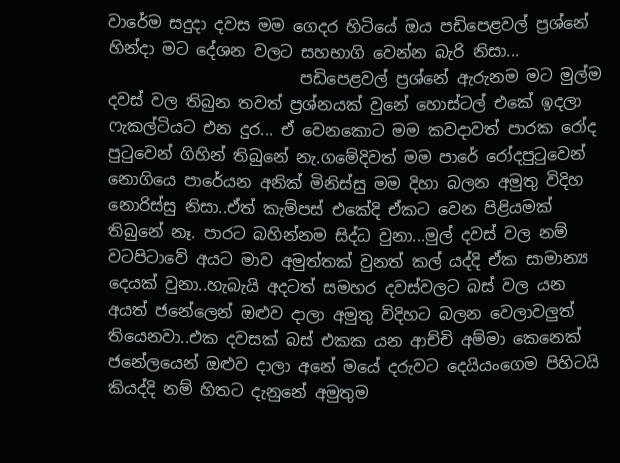වාරේම සදුදා දවස මම ගෙදර හිටියේ ඔය පඩිපෙළවල් ප්‍රශ්නේ හින්දා මට දේශන වලට සහභාගි වෙන්න බැරි නිසා...
                        පඩිපෙළවල් ප්‍රශ්නේ ඇරුනම මට මුල්ම දවස් වල තිබුන තවත් ප්‍රශ්නයක් වුනේ හොස්ටල් එකේ ඉදලා ෆැකල්ටියට එන දුර... ඒ වෙනකොට මම කවදාවත් පාරක රෝද පුටුවෙන් ගිහින් තිබුනේ නැ.ගමේදිවත් මම පාරේ රෝදපුටුවෙන් නොගියෙ පාරේයන අනික් මිනිස්සු මම දිහා බලන අමුතු විදිහ නොරිස්සු නිසා..ඒත් කැම්පස් එකේදි ඒකට වෙන පිළියමක් තිබුනේ නෑ. පාරට බහින්නම සිද්ධ වුනා...මුල් දවස් වල නම් වටපිටාවේ අයට මාව අමුත්තක් වුනත් කල් යද්දි ඒක සාමාන්‍ය දෙයක් වුනා..හැබැයි අදටත් සමහර දවස්වලට බස් වල යන අයත් ජනේලෙන් ඔළුව දාලා අමුතු විදිහට බලන වෙලාවලුත් තියෙනවා..එක දවසක් බස් එකක යන ආච්චි අම්මා කෙනෙක් ජනේලයෙන් ඔළුව දාලා අනේ මයේ දරුවට දෙයියංගෙම පිහිටයි කියද්දි නම් හිතට දැනුනේ අමුතුම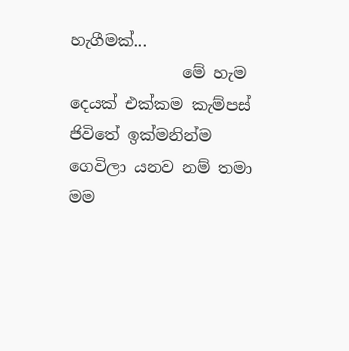හැගීමක්...
              මේ හැම දෙයක් එක්කම කැම්පස් ජිවිතේ ඉක්මනින්ම ගෙවිලා යනව නම් තමා මම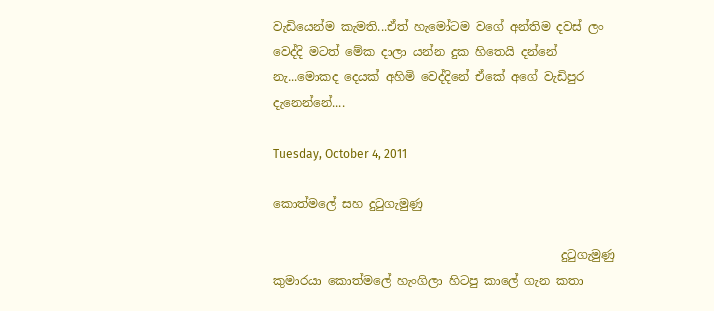වැඩියෙන්ම කැමති...ඒත් හැමෝටම වගේ අන්තිම දවස් ලං වෙද්දි මටත් මේක දාලා යන්න දුක හිතෙයි දන්නේ නැ...මොකද දෙයක් අහිමි වෙද්දිනේ ඒකේ අගේ වැඩිපුර දැනෙන්නේ....

Tuesday, October 4, 2011

කොත්මලේ සහ දුටුගැමුණු

                                                දුටුගැමුණු කුමාරයා කොත්මලේ හැංගිලා හිටපු කාලේ ගැන කතා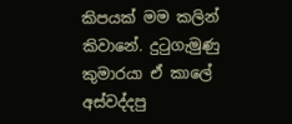කිපයක් මම කලින් කිවානේ. දුටුගැමුණු කුමාරයා ඒ කාලේ අස්වද්දපු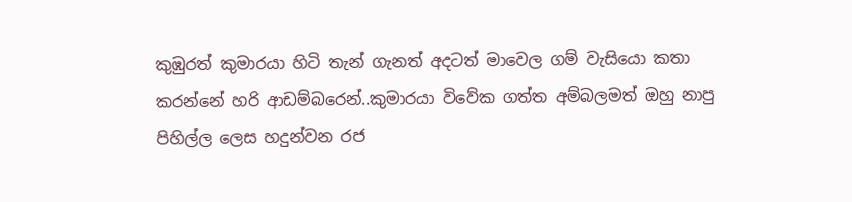කුඹුරත් කුමාරයා හිටි තැන් ගැනත් අදටත් මාවෙල ගම් වැසියො කතා කරන්නේ හරි ආඩම්බරෙන්..කුමාරයා විවේක ගත්ත අම්බලමත් ඔහු නාපු පිහිල්ල ලෙස හදුන්වන රජ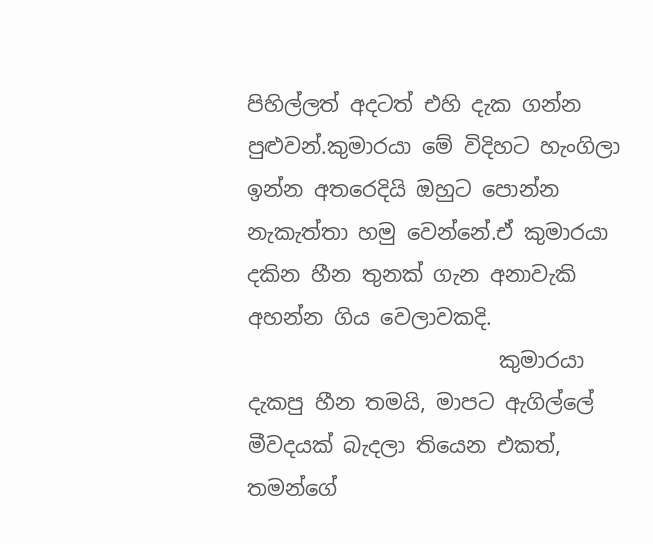පිහිල්ලත් අදටත් එහි දැක ගන්න පුළුවන්.කුමාරයා මේ විදිහට හැංගිලා ඉන්න අතරෙදියි ඔහුට පොන්න නැකැත්තා හමු වෙන්නේ.ඒ කුමාරයා දකින හීන තුනක් ගැන අනාවැකි අහන්න ගිය වෙලාවකදි.
                        කුමාරයා දැකපු හීන තමයි, මාපට ඇගිල්ලේ මීවදයක් බැදලා තියෙන එකත්, තමන්ගේ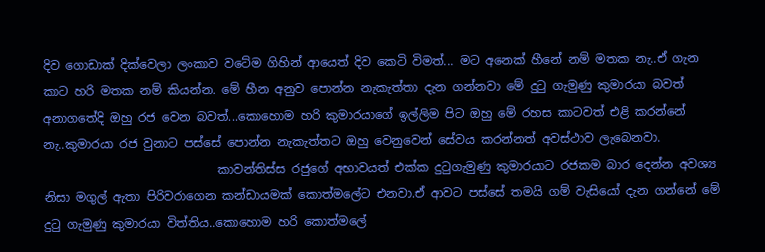දිව ගොඩාක් දික්වෙලා ලංකාව වටේම ගිහින් ආයෙත් දිව කෙටි විමත්... මට අනෙක් හීනේ නම් මතක නැ..ඒ ගැන කාට හරි මතක නම් කියන්න. මේ හීන අනුව පොන්න නැකැත්තා දැන ගන්නවා මේ දුටු ගැමුණු කුමාරයා බවත් අනාගතේදි ඔහු රජ වෙන බවත්...කොහොම හරි කුමාරයාගේ ඉල්ලිම පිට ඔහු මේ රහස කාටවත් එළි කරන්නේ නැ..කුමාරයා රජ වුනාට පස්සේ පොන්න නැකැත්තට ඔහු වෙනුවෙන් සේවය කරන්නත් අවස්ථාව ලැබෙනවා.
                             කාවන්තිස්ස රජුගේ අභාවයත් එක්ක දුටුගැමුණු කුමාරයාට රජකම බාර දෙන්න අවශ්‍ය නිසා මගුල් ඇතා පිරිවරාගෙන කන්ඩායමක් කොත්මලේට එනවා.ඒ ආවට පස්සේ තමයි ගම් වැසියෝ දැන ගන්නේ මේ දුටු ගැමුණු කුමාරයා විත්තිය..කොහොම හරි කොත්මලේ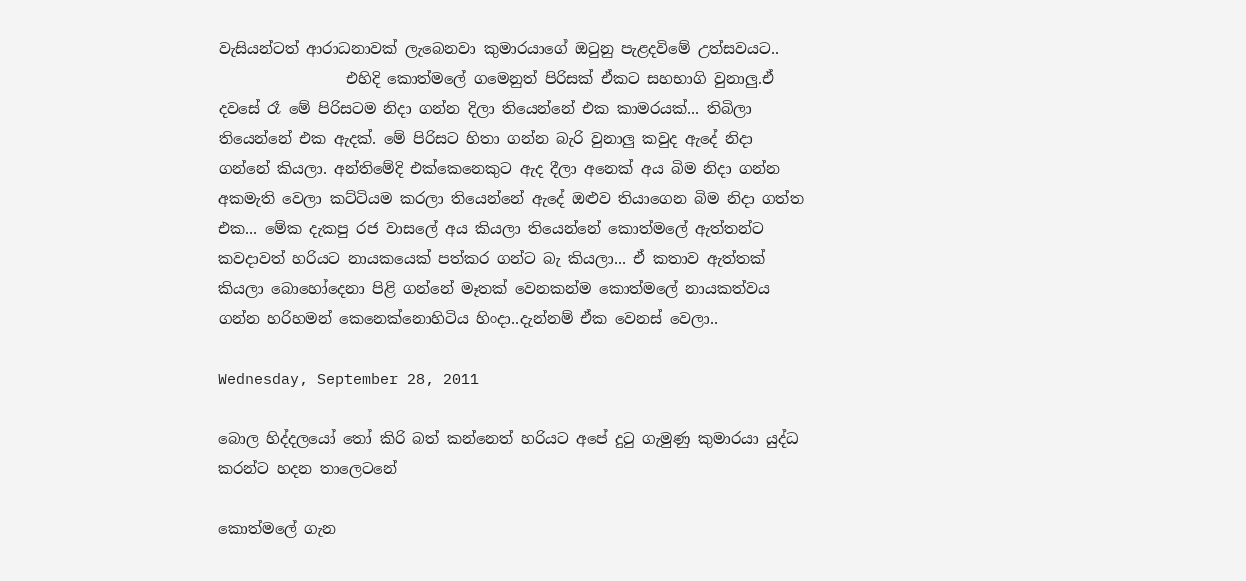වැසියන්ටත් ආරාධනාවක් ලැබෙනවා කුමාරයාගේ ඔටුනු පැළදවිමේ උත්සවයට..
                 එහිදි කොත්මලේ ගමෙනුත් පිරිසක් ඒකට සහභාගි වුනාලු.ඒ දවසේ රෑ මේ පිරිසටම නිදා ගන්න දිලා තියෙන්නේ එක කාමරයක්... තිබිලා තියෙන්නේ එක ඇදක්. මේ පිරිසට හිතා ගන්න බැරි වුනාලු කවුද ඇදේ නිදා ගන්නේ කියලා. අන්තිමේදි එක්කෙනෙකුට ඇද දීලා අනෙක් අය බිම නිදා ගන්න අකමැති වෙලා කට්ටියම කරලා තියෙන්නේ ඇදේ ඔළුව තියාගෙන බිම නිදා ගත්ත එක... මේක දැකපු රජ වාසලේ අය කියලා තියෙන්නේ කොත්මලේ ඇත්තන්ට කවදාවත් හරියට නායකයෙක් පත්කර ගන්ට බැ කියලා... ඒ කතාව ඇත්තක් කියලා බොහෝදෙනා පිළි ගන්නේ මෑතක් වෙනකන්ම කොත්මලේ නායකත්වය ගන්න හරිහමන් කෙනෙක්නොහිටිය හිංදා..දැන්නම් ඒක වෙනස් වෙලා..

Wednesday, September 28, 2011

බොල හිද්දලයෝ තෝ කිරි බත් කන්නෙත් හරියට අපේ දුටු ගැමුණු කුමාරයා යුද්ධ කරන්ට හදන තාලෙටනේ

කොත්මලේ ගැන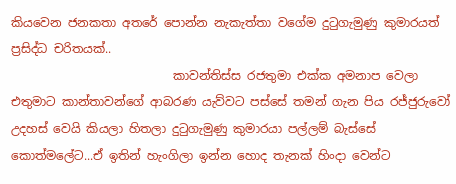කියවෙන ජනකතා අතරේ පොන්න නැකැත්තා වගේම දුටුගැමුණු කුමාරයත් ප්‍රසිද්ධ චරිතයක්..
                           කාවන්තිස්ස රජතුමා එක්ක අමනාප වෙලා එතුමාට කාන්තාවන්ගේ ආබරණ යැව්වට පස්සේ තමන් ගැන පිය රජ්ජුරුවෝ උදහස් වෙයි කියලා හිතලා දුටුගැමුණු කුමාරයා පල්ලම් බැස්සේ කොත්මලේට...ඒ ඉතින් හැංගිලා ඉන්න හොද තැනක් හිංදා වෙන්ට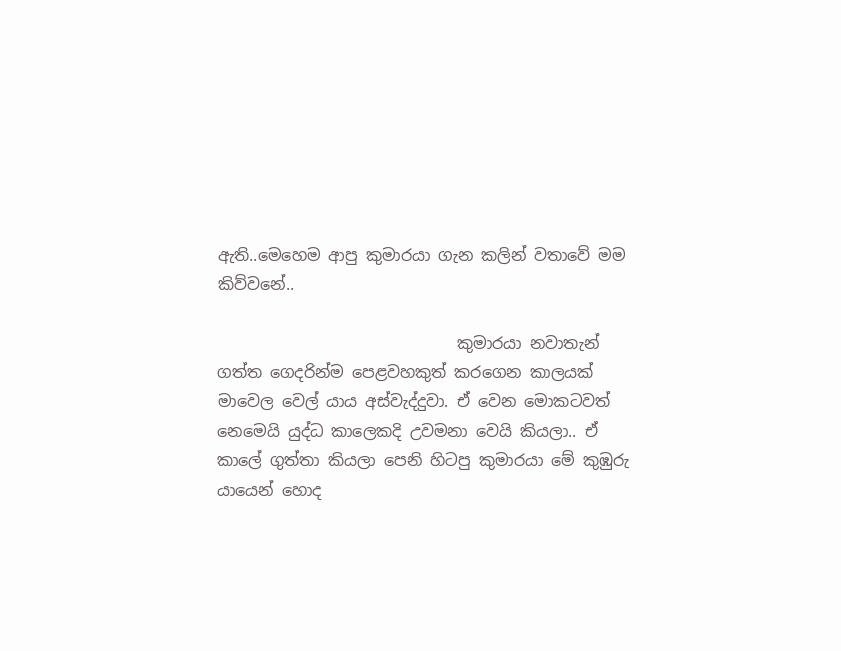ඇති..මෙහෙම ආපු කුමාරයා ගැන කලින් වතාවේ මම කිව්වනේ..

                              කුමාරයා නවාතැන් ගත්ත ගෙදරින්ම පෙළවහකුත් කරගෙන කාලයක් මාවෙල වෙල් යාය අස්වැද්දුවා. ඒ වෙන මොකටවත් නෙමෙයි යුද්ධ කාලෙකදි උවමනා වෙයි කියලා.. ඒ කාලේ ගුත්තා කියලා පෙනි හිටපු කුමාරයා මේ කුඹුරු යායෙන් හොද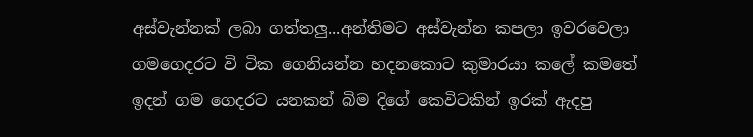අස්වැන්නක් ලබා ගත්තලු...අන්තිමට අස්වැන්න කපලා ඉවරවෙලා ගමගෙදරට වි ටික ගෙනියන්න හදනකොට කුමාරයා කලේ කමතේ ඉදන් ගම ගෙදරට යනකන් බිම දිගේ කෙවිටකින් ඉරක් ඇදපු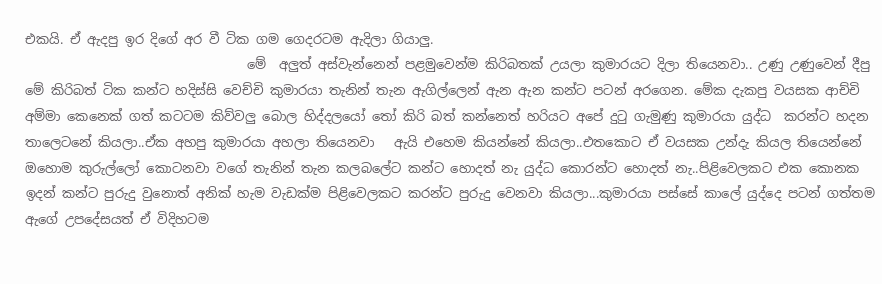එකයි. ඒ ඇදපු ඉර දිගේ අර වී ටික ගම ගෙදරටම ඇදිලා ගියාලු.
                                  මේ  අලුත් අස්වැන්නෙන් පළමුවෙන්ම කිරිබතක් උයලා කුමාරයට දිලා තියෙනවා.. උණු උණුවෙන් දීපු මේ කිරිබත් ටික කන්ට හදිස්සි වෙච්චි කුමාරයා තැනින් තැන ඇගිල්ලෙන් ඇන ඇන කන්ට පටන් අරගෙන. මේක දැකපු වයසක ආච්චි අම්මා කෙනෙක් ගත් කටටම කිව්වලු බොල හිද්දලයෝ තෝ කිරි බත් කන්නෙත් හරියට අපේ දුටු ගැමුණු කුමාරයා යුද්ධ  කරන්ට හදන තාලෙටනේ කියලා..ඒක අහපු කුමාරයා අහලා තියෙනවා   ඇයි එහෙම කියන්නේ කියලා..එතකොට ඒ වයසක උන්දැ කියල තියෙන්නේ ඔහොම කුරුල්ලෝ කොටනවා වගේ තැනින් තැන කලබලේට කන්ට හොදත් නැ යුද්ධ කොරන්ට හොදත් නැ..පිළිවෙලකට එක කොනක ඉදන් කන්ට පුරුදු වුනොත් අනික් හැම වැඩක්ම පිළිවෙලකට කරන්ට පුරුදු වෙනවා කියලා...කුමාරයා පස්සේ කාලේ යුද්දෙ පටන් ගත්තම ඇගේ උපදේසයත් ඒ විදිහටම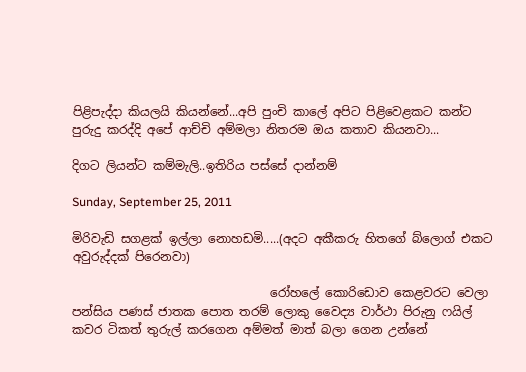පිළිපැද්දා කියලයි කියන්නේ...අපි පුංචි කාලේ අපිට පිළිවෙළකට කන්ට පුරුදු කරද්දි අපේ ආච්චි අම්මලා නිතරම ඔය කතාව කියනවා...

දිගට ලියන්ට කම්මැලි..ඉතිරිය පස්සේ දාන්නම්

Sunday, September 25, 2011

මිරිවැඩි සගළක් ඉල්ලා නොහඩමි.....(අදට අකීකරු හිතගේ බ්ලොග් එකට අවුරුද්දක් පිරෙනවා)

                                 රෝහලේ කොරිඩොව කෙළවරට වෙලා පන්සිය පණස් ජාතක පොත තරම් ලොකු වෛද්‍ය වාර්ථා පිරුනු ෆයිල් කවර ටිකත් තුරුල් කරගෙන අම්මත් මාත් බලා ගෙන උන්නේ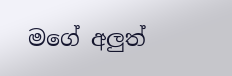මගේ අලුත්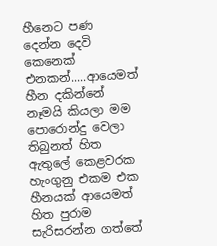හීනෙට පණ දෙන්න දෙවි කෙනෙක් එනකන්.....ආයෙමත් හීන දකින්නේ නෑමයි කියලා මම පොරොන්දු වෙලා තිබුනත් හිත ඇතුලේ කෙළවරක හැංගුනු එකම එක හීනයක් ආයෙමත් හිත පුරාම සැරිසරන්න ගත්තේ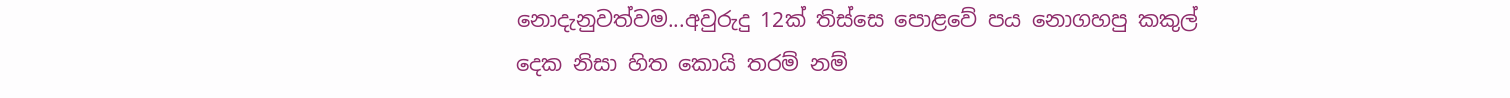නොදැනුවත්වම...අවුරුදු 12ක් තිස්සෙ පොළවේ පය නොගහපු කකුල් දෙක නිසා හිත කොයි තරම් නම්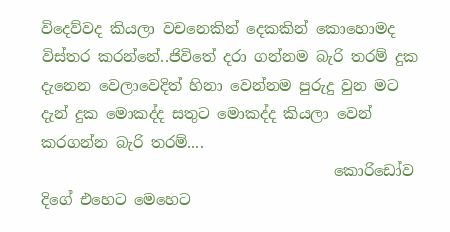විදෙව්වද කියලා වචනෙකින් දෙකකින් කොහොමද විස්තර කරන්නේ..ජිවිතේ දරා ගන්නම බැරි තරම් දුක දැනෙන වෙලාවෙදිත් හිනා වෙන්නම පුරුදු වුන මට දැන් දුක මොකද්ද සතුට මොකද්ද කියලා වෙන් කරගන්න බැරි තරම්....
                                       කොරිඩෝව  දිගේ එහෙට මෙහෙට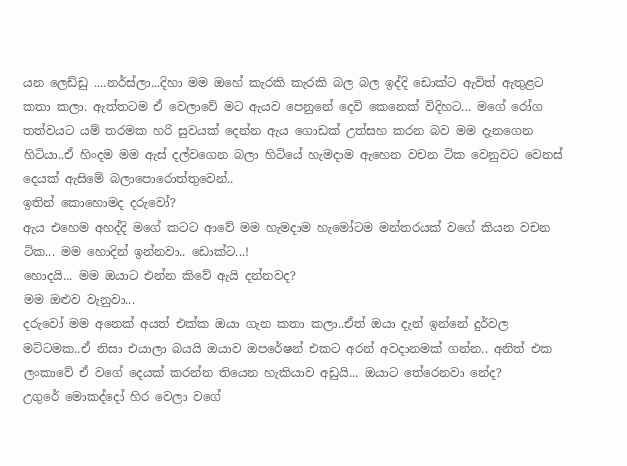යන ලෙඩ්ඩු ....නර්ස්ලා...දිහා මම ඔහේ කැරකි කැරකි බල බල ඉද්දි ඩොක්ට ඇවිත් ඇතුළට කතා කලා. ඇත්තටම ඒ වෙලාවේ මට ඇයව පෙනුනේ දෙවි කෙනෙක් විදිහට... මගේ රෝග තත්වයට යම් තරමක හරි සුවයක් දෙන්න ඇය ගොඩක් උත්සහ කරන බව මම දැනගෙන හිටියා..ඒ හිංදම මම ඇස් දල්වගෙන බලා හිටියේ හැමදාම ඇහෙන වචන ටික වෙනුවට වෙනස් දෙයක් ඇසිමේ බලාපොරොත්තුවෙන්..
ඉතින් කොහොමද දරුවෝ?
ඇය එහෙම අහද්දි මගේ කටට ආවේ මම හැමදාම හැමෝටම මන්තරයක් වගේ කියන වචන ටික... මම හොදින් ඉන්නවා.. ඩොක්ට...!
හොදයි... මම ඔයාට එන්න කිවේ ඇයි දන්නවද?
මම ඔළුව වැනුවා...
දරුවෝ මම අනෙක් අයත් එක්ක ඔයා ගැන කතා කලා..ඒත් ඔයා දැන් ඉන්නේ දුර්වල මට්ටමක..ඒ නිසා එයාලා බයයි ඔයාව ඔපරේෂන් එකට අරන් අවදානමක් ගන්න.. අනිත් එක ලංකාවේ ඒ වගේ දෙයක් කරන්න තියෙන හැකියාව අඩුයි... ඔයාට තේරෙනවා නේද?
උගුරේ මොකද්දෝ හිර වෙලා වගේ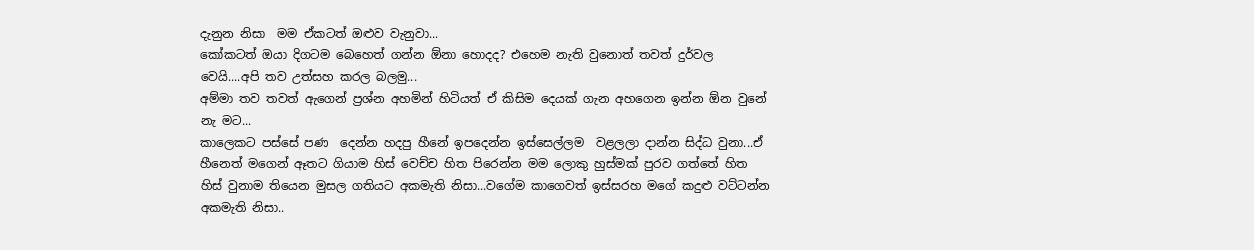දැනුන නිසා  මම ඒකටත් ඔළුව වැනුවා...
කෝකටත් ඔයා දිගටම බෙහෙත් ගන්න ඕනා හොදද? එහෙම නැති වුනොත් තවත් දුර්වල වෙයි....අපි තව උත්සහ කරල බලමු...
අම්මා තව තවත් ඇගෙන් ප්‍රශ්න අහමින් හිටියත් ඒ කිසිම දෙයක් ගැන අහගෙන ඉන්න ඕන වුනේ නැ මට...
කාලෙකට පස්සේ පණ  දෙන්න හදපු හීනේ ඉපදෙන්න ඉස්සෙල්ලම  වළලලා දාන්න සිද්ධ වුනා...ඒ හීනෙත් මගෙන් ඈතට ගියාම හිස් වෙච්ච හිත පිරෙන්න මම ලොකු හුස්මක් පුරව ගත්තේ හිත හිස් වුනාම තියෙන මුසල ගතියට අකමැති නිසා...වගේම කාගෙවත් ඉස්සරහ මගේ කදුළු වට්ටන්න අකමැති නිසා..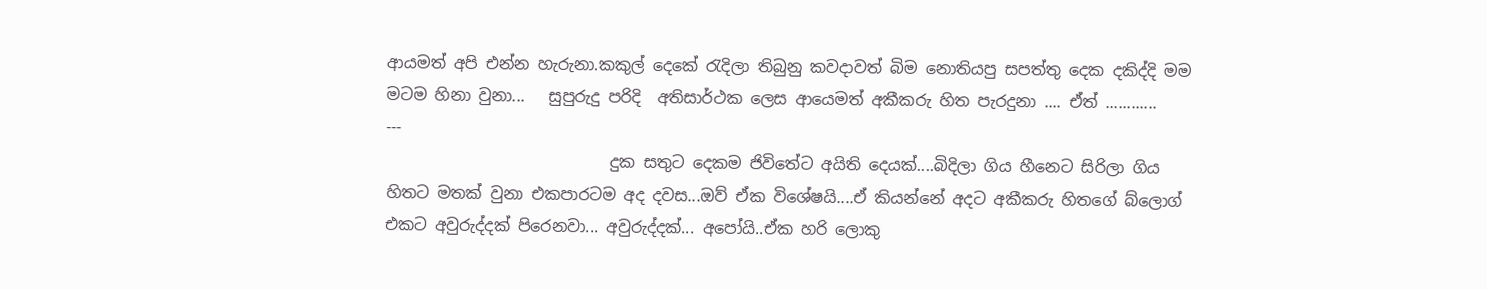ආයමත් අපි එන්න හැරුනා.කකුල් දෙකේ රැදිලා තිබුනු කවදාවත් බිම නොතියපු සපත්තු දෙක දකිද්දි මම මටම හිනා වුනා...   සුපුරුදු පරිදි  අතිසාර්ථක ලෙස ආයෙමත් අකීකරු හිත පැරදුනා .... ඒත් ............
---
                            දුක සතුට දෙකම ජිවිතේට අයිති දෙයක්....බිදිලා ගිය හීනෙට සිරිලා ගිය හිතට මතක් වුනා එකපාරටම අද දවස...ඔව් ඒක විශේෂයි....ඒ කියන්නේ අදට අකීකරු හිතගේ බ්ලොග් එකට අවුරුද්දක් පිරෙනවා... අවුරුද්දක්... අපෝයි..ඒක හරි ලොකු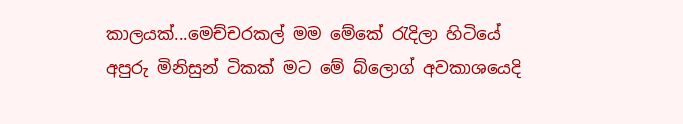කාලයක්...මෙච්චරකල් මම මේකේ රැදිලා හිටියේ අපුරු මිනිසුන් ටිකක් මට මේ බ්ලොග් අවකාශයෙදි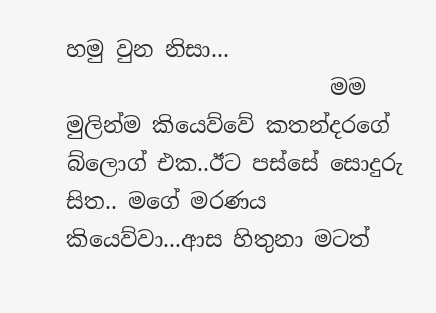හමු වුන නිසා...
                        මම මුලින්ම කියෙව්වේ කතන්දරගේ බ්ලොග් එක..ඊට පස්සේ සොදුරු සිත.. මගේ මරණය කියෙව්වා...ආස හිතුනා මටත්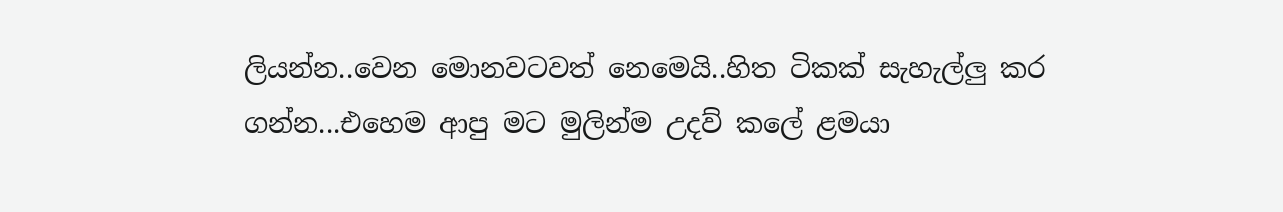ලියන්න..වෙන මොනවටවත් නෙමෙයි..හිත ටිකක් සැහැල්ලු කර ගන්න...එහෙම ආපු මට මුලින්ම උදව් කලේ ළමයා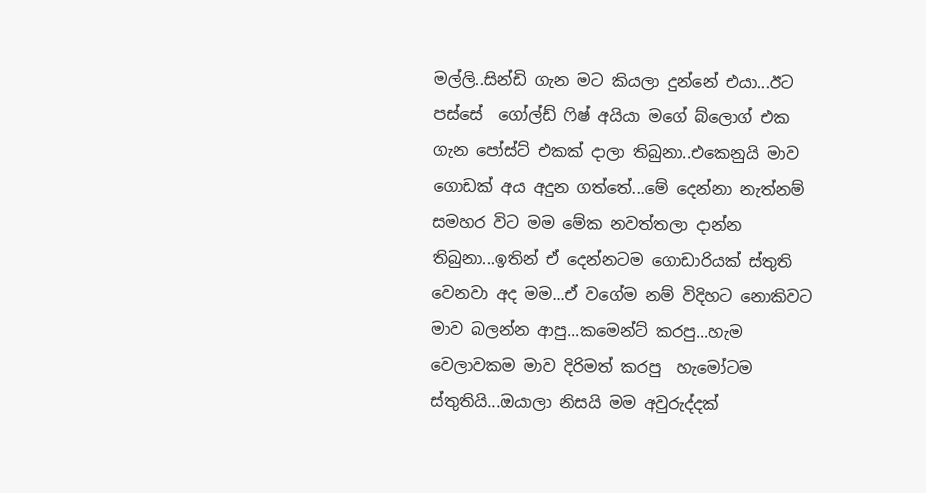මල්ලි..සින්ඩි ගැන මට කියලා දුන්නේ එයා...ඊට පස්සේ  ගෝල්ඩ් ෆිෂ් අයියා මගේ බ්ලොග් එක ගැන පෝස්ට් එකක් දාලා තිබුනා..එකෙනුයි මාව ගොඩක් අය අදුන ගත්තේ...මේ දෙන්නා නැත්නම් සමහර විට මම මේක නවත්තලා දාන්න තිබුනා...ඉතින් ඒ දෙන්නටම ගොඩාරියක් ස්තුති වෙනවා අද මම...ඒ වගේම නම් විදිහට නොකිවට මාව බලන්න ආපු...කමෙන්ට් කරපු...හැම වෙලාවකම මාව දිරිමත් කරපු  හැමෝටම ස්තුතියි...ඔයාලා නිසයි මම අවුරුද්දක්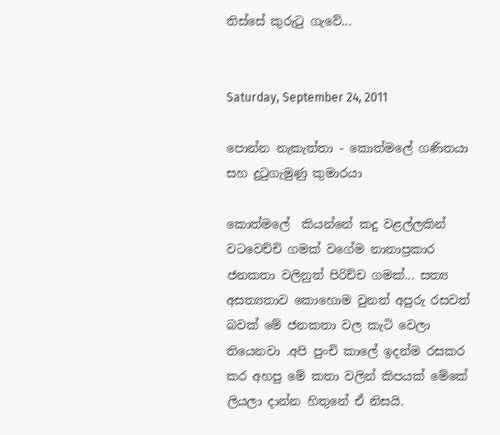තිස්සේ කුරුටු ගැවේ...


Saturday, September 24, 2011

පොන්න නැකැත්තා - කොත්මලේ ගණිතයා සහ දුටුගැමුණු කුමාරයා

කොත්මලේ  කියන්නේ කදු වළල්ලකින් වටවෙච්චි ගමක් වගේම නානාප්‍රකාර ජනකතා වලිනුත් පිරිච්ච ගමක්... සත්‍ය අසත්‍යතාව කොහොම වුනත් අපුරු රසවත් බවක් මේ ජනකතා වල කැටි වෙලා තියෙනවා .අපි පුංචි කාලේ ඉදන්ම රසකර කර අහපු මේ කතා වලින් කිපයක් මේකේ ලියලා දාන්න හිතුනේ ඒ නිසයි.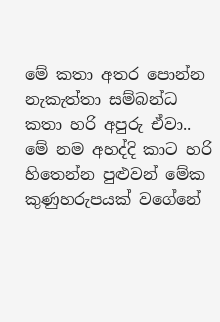මේ කතා අතර පොන්න නැකැත්තා සම්බන්ධ කතා හරි අපුරු ඒවා.. මේ නම අහද්දි කාට හරි හිතෙන්න පුළුවන් මේක කුණුහරුපයක් වගේනේ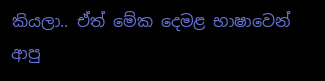කියලා.. ඒත් මේක දෙමළ භාෂාවෙන් ආපු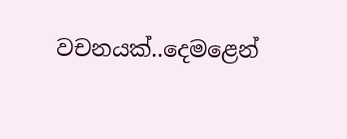වචනයක්..දෙමළෙන්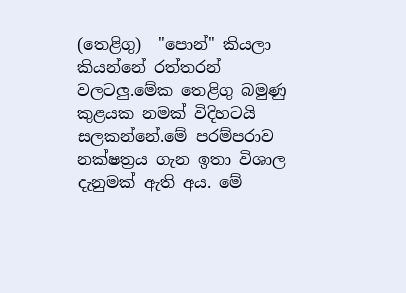(තෙළිගු)  "පොන්" කියලා කියන්නේ රත්තරන් වලටලු.මේක තෙළිගු බමුණු කුළයක නමක් විදිහටයි සලකන්නේ.මේ පරම්පරාව නක්ෂත්‍රය ගැන ඉතා විශාල දැනුමක් ඇති අය. මේ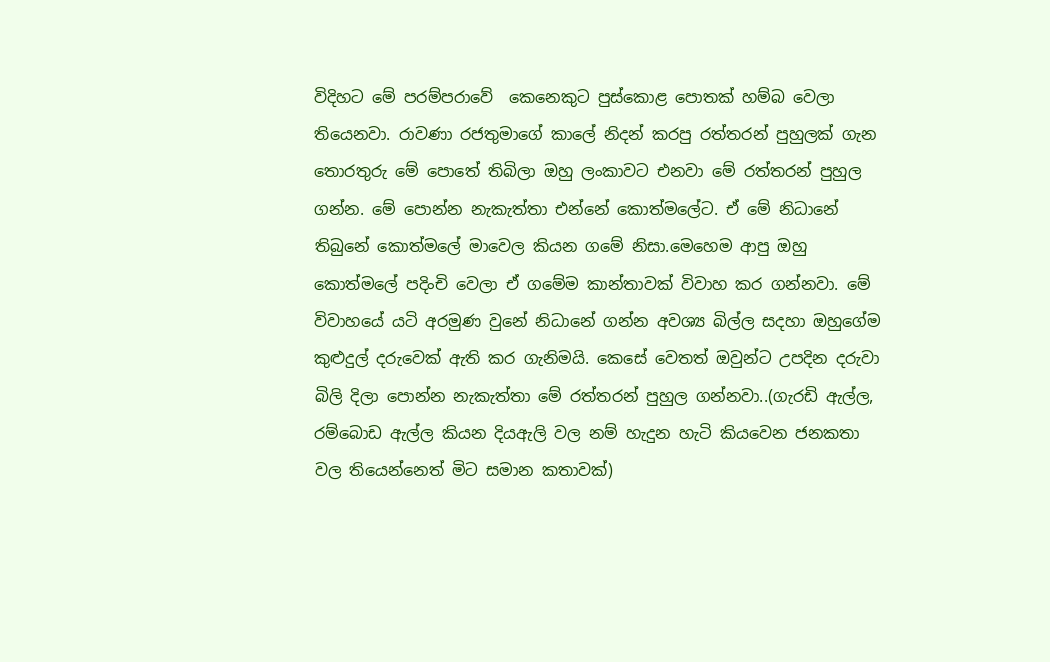විදිහට මේ පරම්පරාවේ  කෙනෙකුට පුස්කොළ පොතක් හම්බ වෙලා තියෙනවා. රාවණා රජතුමාගේ කාලේ නිදන් කරපු රත්තරන් පුහුලක් ගැන තොරතුරු මේ පොතේ තිබිලා ඔහු ලංකාවට එනවා මේ රත්තරන් පුහුල ගන්න. මේ පොන්න නැකැත්තා එන්නේ කොත්මලේට. ඒ මේ නිධානේ තිබුනේ කොත්මලේ මාවෙල කියන ගමේ නිසා.මෙහෙම ආපු ඔහු කොත්මලේ පදිංචි වෙලා ඒ ගමේම කාන්තාවක් විවාහ කර ගන්නවා. මේ විවාහයේ යටි අරමුණ වුනේ නිධානේ ගන්න අවශ්‍ය බිල්ල සදහා ඔහුගේම කුළුදුල් දරුවෙක් ඇති කර ගැනිමයි. කෙසේ වෙතත් ඔවුන්ට උපදින දරුවා බිලි දිලා පොන්න නැකැත්තා මේ රත්තරන් පුහුල ගන්නවා..(ගැරඩි ඇල්ල, රම්බොඩ ඇල්ල කියන දියඇලි වල නම් හැදුන හැටි කියවෙන ජනකතා වල තියෙන්නෙත් මිට සමාන කතාවක්)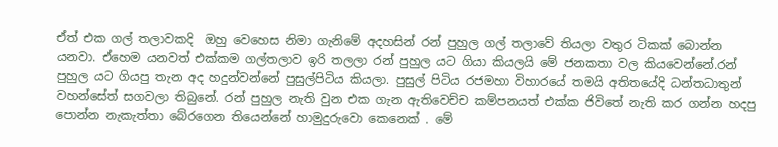ඒත් එක ගල් තලාවකදි  ඔහු වෙහෙස නිමා ගැනිමේ අදහසින් රන් පුහුල ගල් තලාවේ තියලා වතුර ටිකක් බොන්න යනවා. ඒහෙම යනවත් එක්කම ගල්තලාව ඉරි තලලා රන් පුහුල යට ගියා කියලයි මේ ජනකතා වල කියවෙන්නේ.රන් පුහුල යට ගියපු තැන අද හදුන්වන්නේ පුසුල්පිටිය කියලා. පුසුල් පිටිය රජමහා විහාරයේ තමයි අතිතයේදි ධන්තධාතුන් වහන්සේත් සගවලා තිබුනේ. රන් පුහුල නැති වුන එක ගැන ඇතිවෙච්ච කම්පනයත් එක්ක ජිවිතේ නැති කර ගන්න හදපු පොන්න නැකැත්තා බේරගෙන තියෙන්නේ හාමුදුරුවො කෙනෙක් . මේ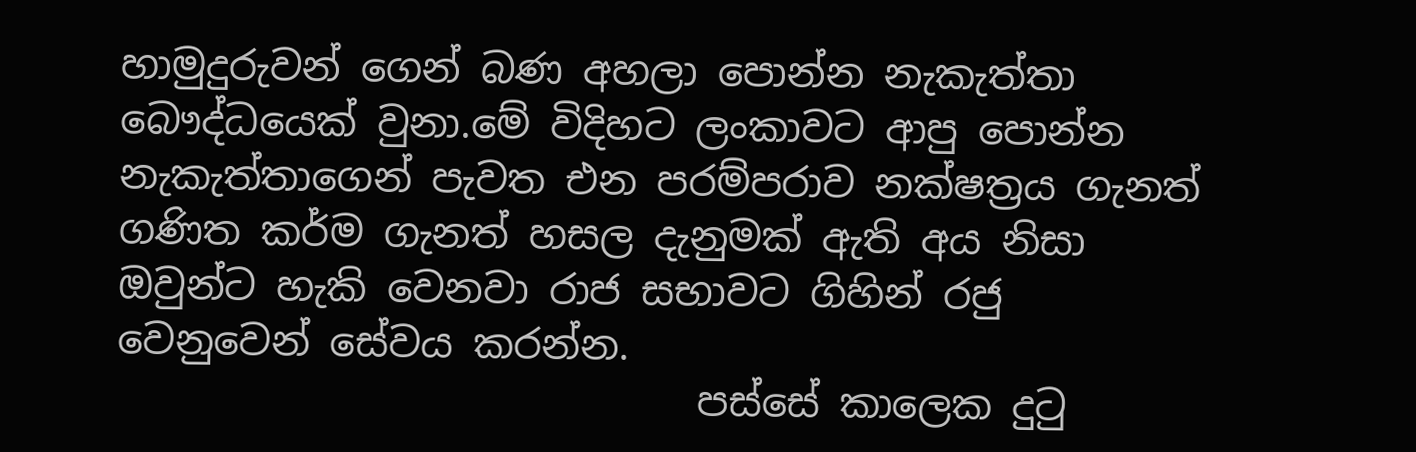හාමුදුරුවන් ගෙන් බණ අහලා පොන්න නැකැත්තා බෞද්ධයෙක් වුනා.මේ විදිහට ලංකාවට ආපු පොන්න නැකැත්තාගෙන් පැවත එන පරම්පරාව නක්ෂත්‍රය ගැනත් ගණිත කර්ම ගැනත් හසල දැනුමක් ඇති අය නිසා ඔවුන්ට හැකි වෙනවා රාජ සභාවට ගිහින් රජු වෙනුවෙන් සේවය කරන්න.
                             පස්සේ කාලෙක දුටු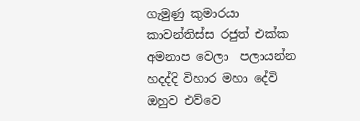ගැමුණු කුමාරයා කාවන්තිස්ස රජුත් එක්ක අමනාප වෙලා  පලායන්න හදද්දි විහාර මහා දේවි ඔහුව එව්වෙ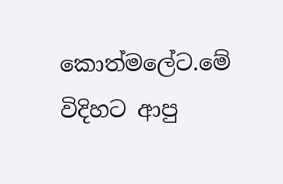කොත්මලේට.මේ විදිහට ආපු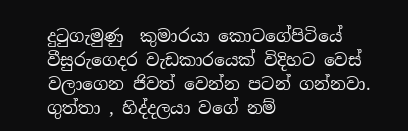දුටුගැමුණු  කුමාරයා කොටගේපිටියේ වීසුරුගෙදර වැඩකාරයෙක් විදිහට වෙස් වලාගෙන ජිවත් වෙන්න පටන් ගන්නවා. ගුත්තා , හිද්දලයා වගේ නම්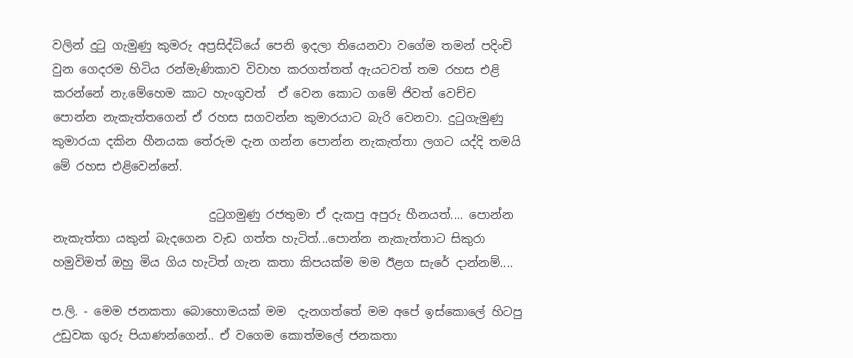වලින් දුටු ගැමුණු කුමරු අප්‍රසිද්ධියේ පෙනි ඉදලා තියෙනවා වගේම තමන් පදිංචි වුන ගෙදරම හිටිය රන්මැණිකාව විවාහ කරගත්තත් ඇයටවත් තම රහස එළි කරන්නේ නැ.මේහෙම කාට හැංගුවත්  ඒ වෙන කොට ගමේ ජිවත් වෙච්ච පොන්න නැකැත්තගෙන් ඒ රහස සගවන්න කුමාරයාට බැරි වෙනවා. දුටුගැමුණු කුමාරයා දකින හීනයක තේරුම දැන ගන්න පොන්න නැකැත්තා ලගට යද්දි තමයි මේ රහස එළිවෙන්නේ.

                          දුටුගමුණු රජතුමා ඒ දැකපු අපුරු හීනයත්.... පොන්න නැකැත්තා යකුන් බැදගෙන වැඩ ගත්ත හැටිත්...පොන්න නැකැත්තාට සිකුරා හමුවිමත් ඔහු මිය ගිය හැටිත් ගැන කතා කිපයක්ම මම ඊළග සැරේ දාන්නම්....

ප.ලි. - මෙම ජනකතා බොහොමයක් මම  දැනගත්තේ මම අපේ ඉස්කොලේ හිටපු උඩුවක ගුරු පියාණන්ගෙන්.. ඒ වගෙම කොත්මලේ ජනකතා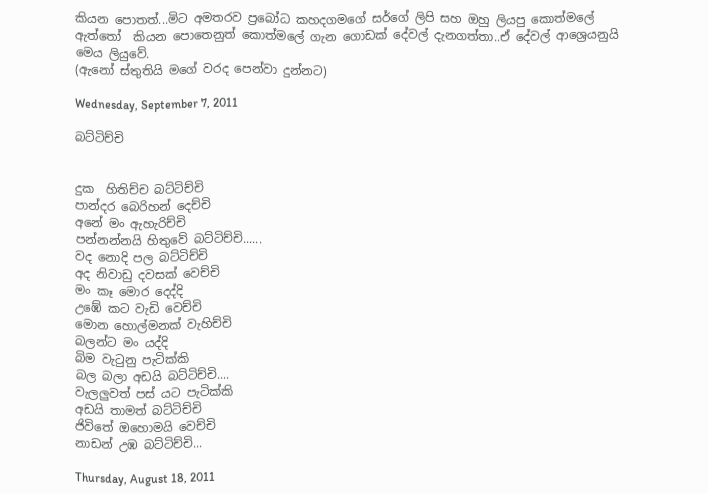කියන පොතත්...මිට අමතරව ප්‍රබෝධ කහදගමගේ සර්ගේ ලිපි සහ ඔහු ලියපු කොත්මලේ ඇත්තෝ  කියන පොතෙනුත් කොත්මලේ ගැන ගොඩක් දේවල් දැනගත්තා..ඒ දේවල් ආශ්‍රෙයනුයි මෙය ලියුවේ.
(ඇනෝ ස්තුතියි මගේ වරද පෙන්වා දුන්නට)

Wednesday, September 7, 2011

බට්ටිච්චි


දුක  හිතිච්ච බට්ටිච්චි
පාන්දර බෙරිහන් දෙච්චි
අනේ මං ඇහැරිච්චි
පන්නන්නයි හිතුවේ බට්ටිච්චි......
වද නොදි පල බට්ටිච්චි
අද නිවාඩු දවසක් වෙච්චි
මං කෑ මොර දෙද්දි
උඹේ කට වැඩි වෙච්චි
මොන හොල්මනක් වැහිච්චි
බලන්ට මං යද්දි
බිම වැටුනු පැටික්කි
බල බලා අඩයි බට්ටිච්චි....
වැලලුවත් පස් යට පැටික්කි
අඩයි තාමත් බට්ටිච්චි
ජිවිතේ ඔහොමයි වෙච්චි
නාඩන් උඹ බට්ටිච්චි...

Thursday, August 18, 2011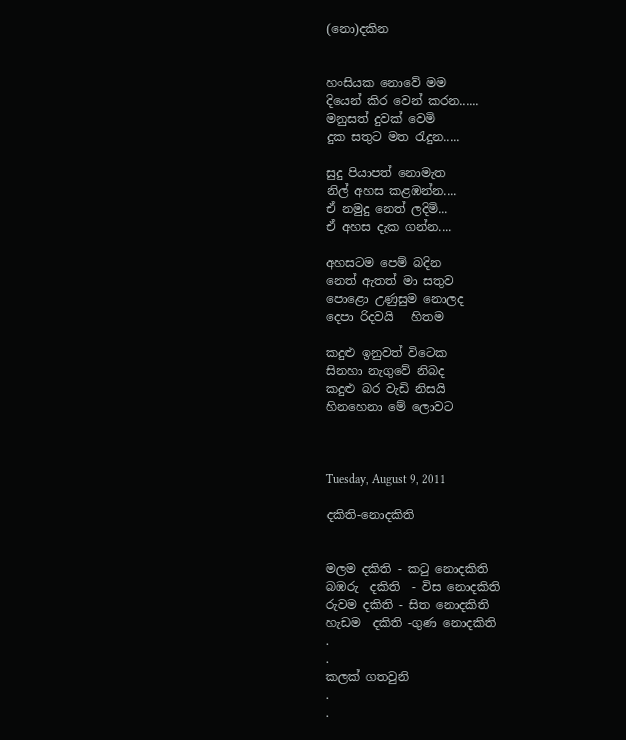(නො)දකින


හංසියක නොවේ මම
දියෙන් කිර වෙන් කරන......
මනුසත් දුවක් වෙමි
දුක සතුට මත රැදුන.....

සුදු පියාපත් නොමැත
නිල් අහස කළඹන්න....
ඒ නමුදු නෙත් ලදිමි...
ඒ අහස දැක ගන්න....

අහසටම පෙම් බදින
නෙත් ඇතත් මා සතුව
පොළො උණුසුම නොලද
දෙපා රිදවයි   හිතම

කදුළු ඉනුවත් විටෙක
සිනහා නැගුවේ නිබද
කදුළු බර වැඩි නිසයි
හිනහෙනා මේ ලොවට



Tuesday, August 9, 2011

දකිති-නොදකිති


මලම දකිති - කටු නොදකිති
බඹරු  දකිති  - විස නොදකිති
රුවම දකිති - සිත නොදකිති
හැඩම  දකිති -ගුණ නොදකිති
.
.
කලක් ගතවුනි
.
.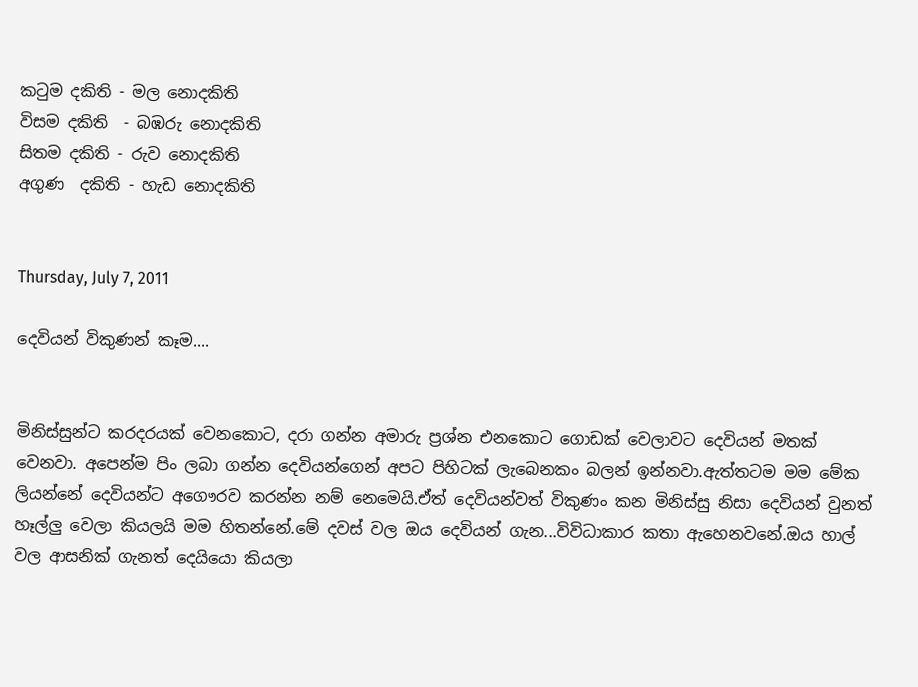කටුම දකිති - මල නොදකිති
විසම දකිති  - බඹරු නොදකිති
සිතම දකිති - රුව නොදකිති
අගුණ  දකිති - හැඩ නොදකිති


Thursday, July 7, 2011

දෙවියන් විකුණන් කෑම....


මිනිස්සුන්ට කරදරයක් වෙනකොට, දරා ගන්න අමාරු ප්‍රශ්න එනකොට ගොඩක් වෙලාවට දෙවියන් මතක් වෙනවා. අපෙන්ම පිං ලබා ගන්න දෙවියන්ගෙන් අපට පිහිටක් ලැබෙනකං බලන් ඉන්නවා.ඇත්තටම මම මේක ලියන්නේ දෙවියන්ට අගෞරව කරන්න නම් නෙමෙයි.ඒත් දෙවියන්වත් විකුණං කන මිනිස්සු නිසා දෙවියන් වුනත් හෑල්ලු වෙලා කියලයි මම හිතන්නේ.මේ දවස් වල ඔය දෙවියන් ගැන...විවිධාකාර කතා ඇහෙනවනේ.ඔය හාල් වල ආසනික් ගැනත් දෙයියො කියලා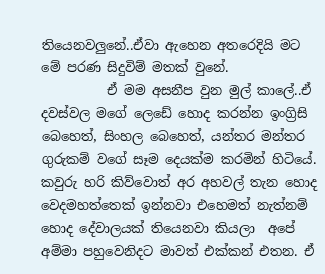තියෙනවලුනේ..ඒවා ඇහෙන අතරෙදියි මට මේ පරණ සිදුවිම් මතක් වුනේ.
          ඒ මම අසනීප වුන මුල් කාලේ..ඒ දවස්වල මගේ ලෙඩේ හොද කරන්න ඉංග්‍රිසි බෙහෙත්, සිංහල බෙහෙත්, යන්තර මන්තර ගුරුකම් වගේ සෑම දෙයක්ම කරමින් හිටියේ. කවුරු හරි කිව්වොත් අර අහවල් තැන හොද වෙදමහත්තෙක් ඉන්නවා එහෙමත් නැත්නම් හොද දේවාලයක් තියෙනවා කියලා  අපේ අම්මා පහුවෙනිදට මාවත් එක්කන් එතන. ඒ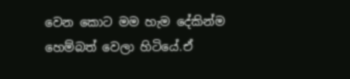වෙන කොට මම හැම දේකින්ම හෙම්බත් වෙලා හිටියේ.ඒ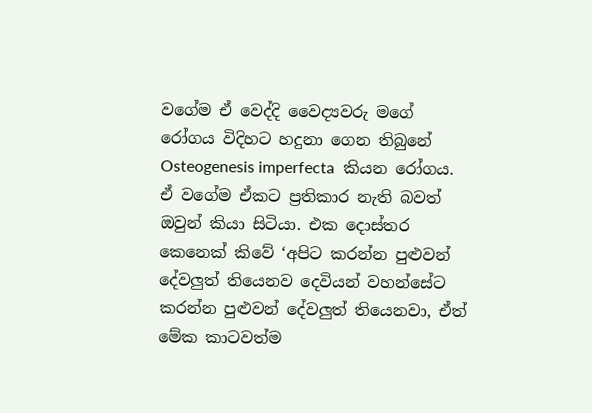වගේම ඒ වෙද්දි වෛද්‍යවරු මගේ රෝගය විදිහට හදුනා ගෙන තිබුනේ Osteogenesis imperfecta  කියන රෝගය. ඒ වගේම ඒකට ප්‍රතිකාර නැති බවත් ඔවුන් කියා සිටියා. එක දොස්තර කෙනෙක් කිවේ ‘අපිට කරන්න පුළුවන් දේවලුත් තියෙනව දෙවියන් වහන්සේට කරන්න පුළුවන් දේවලුත් තියෙනවා, ඒත් මේක කාටවත්ම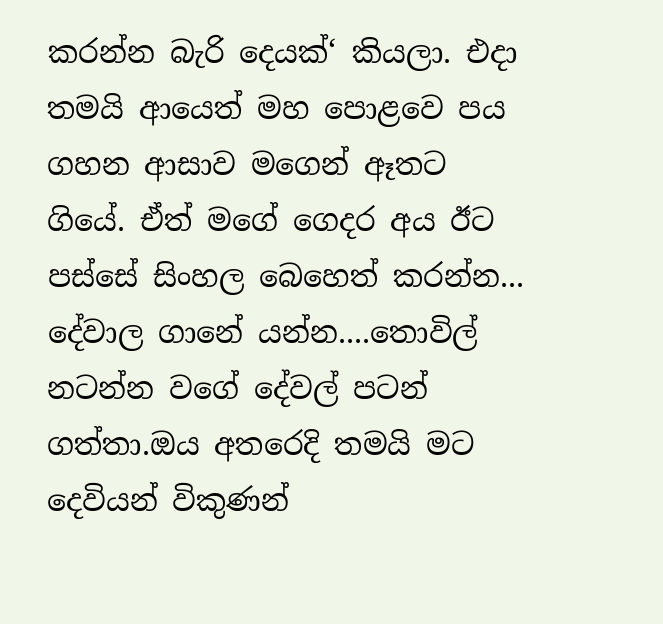කරන්න බැරි දෙයක්‘ කියලා. එදා තමයි ආයෙත් මහ පොළවෙ පය ගහන ආසාව මගෙන් ඈතට ගියේ. ඒත් මගේ ගෙදර අය ඊට පස්සේ සිංහල බෙහෙත් කරන්න... දේවාල ගානේ යන්න....තොවිල් නටන්න වගේ දේවල් පටන් ගත්තා.ඔය අතරෙදි තමයි මට දෙවියන් විකුණන්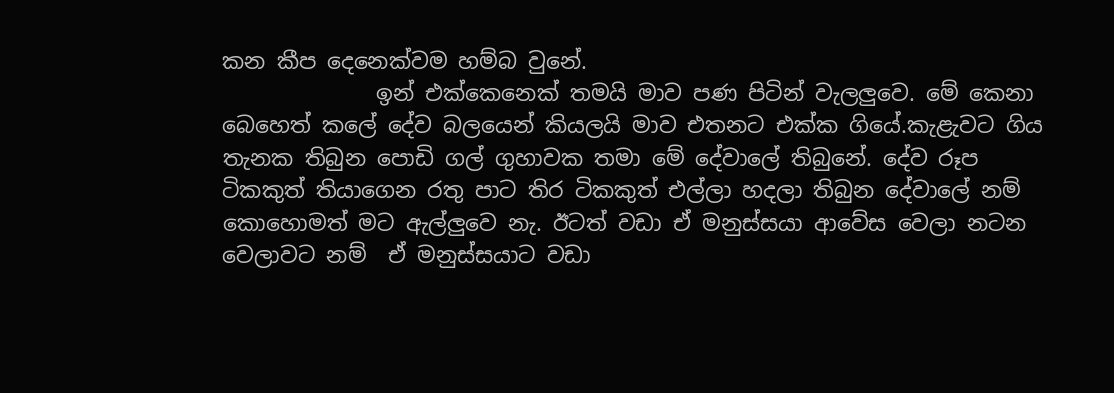කන කීප දෙනෙක්වම හම්බ වුනේ.
              ඉන් එක්කෙනෙක් තමයි මාව පණ පිටින් වැලලුවෙ. මේ කෙනා බෙහෙත් කලේ දේව බලයෙන් කියලයි මාව එතනට එක්ක ගියේ.කැළැවට ගිය තැනක තිබුන පොඩි ගල් ගුහාවක තමා මේ දේවාලේ තිබුනේ. දේව රූප ටිකකුත් තියාගෙන රතු පාට තිර ටිකකුත් එල්ලා හදලා තිබුන දේවාලේ නම් කොහොමත් මට ඇල්ලුවෙ නැ. ඊටත් වඩා ඒ මනුස්සයා ආවේස වෙලා නටන වෙලාවට නම්  ඒ මනුස්සයාට වඩා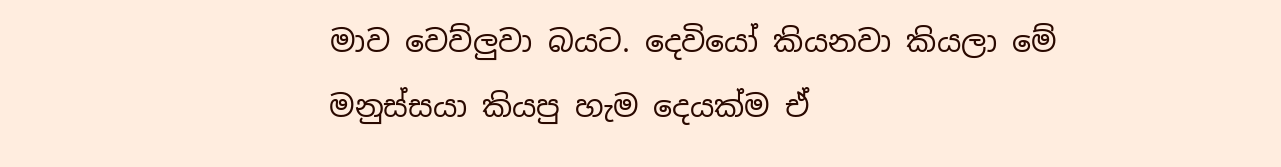මාව වෙව්ලුවා බයට. දෙවියෝ කියනවා කියලා මේ මනුස්සයා කියපු හැම දෙයක්ම ඒ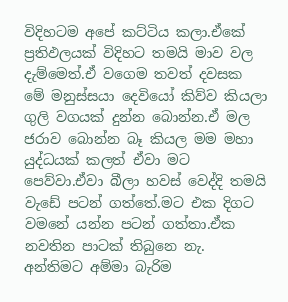විදිහටම අපේ කට්ටිය කලා.ඒකේ ප්‍රතිඵලයක් විදිහට තමයි මාව වල දැම්මෙත්.ඒ වගෙම තවත් දවසක මේ මනුස්සයා දෙවියෝ කිව්ව කියලා ගුලි වගයක් දුන්න බොන්න.ඒ මල ජරාව බොන්න බෑ කියල මම මහා යුද්ධයක් කලත් ඒවා මට පෙව්වා.ඒවා බීලා හවස් වෙද්දි තමයි වැඩේ පටන් ගත්තේ.මට එක දිගට වමනේ යන්න පටන් ගත්තා.ඒක නවතින පාටක් තිබුනෙ නැ. අන්තිමට අම්මා බැරිම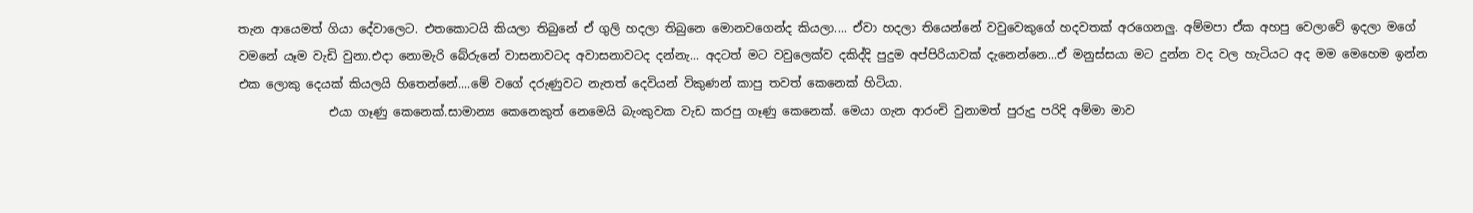තැන ආයෙමත් ගියා දේවාලෙට. එතකොටයි කියලා තිබුනේ ඒ ගුලි හදලා තිබුනෙ මොනවගෙන්ද කියලා.... ඒවා හදලා තියෙන්නේ වවුවෙකුගේ හදවතක් අරගෙනලු. අම්මපා ඒක අහපු වෙලාවේ ඉදලා මගේ වමනේ යෑම වැඩි වුනා.එදා නොමැරි බේරුනේ වාසනාවටද අවාසනාවටද දන්නැ... අදටත් මට වවුලෙක්ව දකිද්දි පුදුම අප්පිරියාවක් දැනෙන්නෙ...ඒ මනුස්සයා මට දුන්න වද වල හැටියට අද මම මෙහෙම ඉන්න එක ලොකු දෙයක් කියලයි හිතෙන්නේ....මේ වගේ දරුණුවට නැතත් දෙවියන් විකුණන් කාපු තවත් කෙනෙක් හිටියා.
               එයා ගෑණු කෙනෙක්.සාමාන්‍ය කෙනෙකුත් නෙමෙයි බැංකුවක වැඩ කරපු ගෑණු කෙනෙක්. මෙයා ගැන ආරංචි වුනාමත් පුරුදු පරිදි අම්මා මාව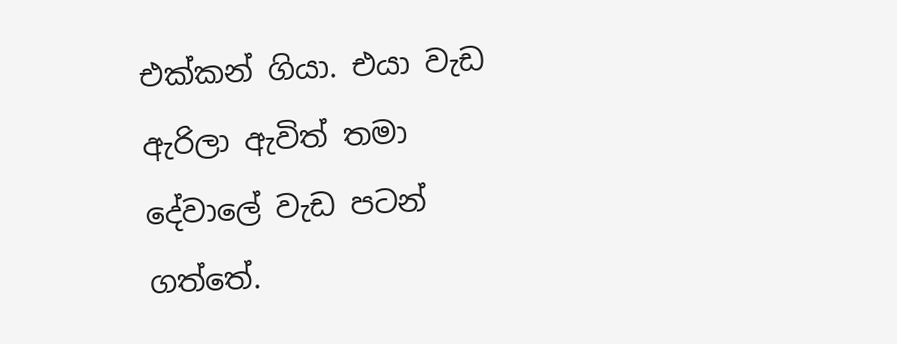එක්කන් ගියා. එයා වැඩ ඇරිලා ඇවිත් තමා දේවාලේ වැඩ පටන් ගත්තේ.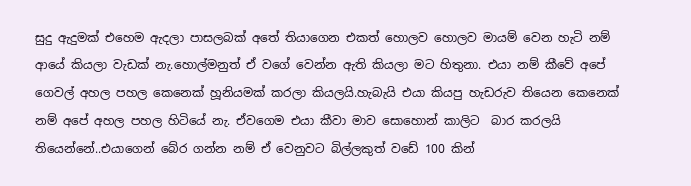සුදු ඇදුමක් එහෙම ඇදලා පාසලබක් අතේ තියාගෙන එකත් හොලව හොලව මායම් වෙන හැටි නම් ආයේ කියලා වැඩක් නැ.හොල්මනුත් ඒ වගේ වෙන්න ඇති කියලා මට හිතුනා. එයා නම් කීවේ අපේ ගෙවල් අහල පහල කෙනෙක් හූනියමක් කරලා කියලයි.හැබැයි එයා කියපු හැඩරුව තියෙන කෙනෙක් නම් අපේ අහල පහල හිටියේ නැ. ඒවගෙම එයා කීවා මාව සොහොන් කාලිට  බාර කරලයි තියෙන්නේ..එයාගෙන් බේර ගන්න නම් ඒ වෙනුවට බිල්ලකුත් වඩේ 100 කින්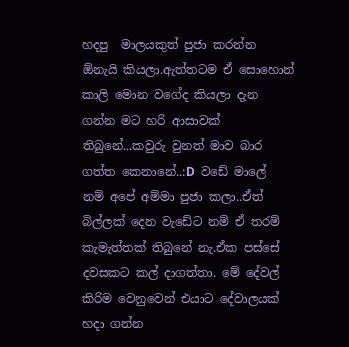හදපු  මාලයකුත් පුජා කරන්න ඕනැයි කියලා.ඇත්තටම ඒ සොහොන් කාලි මොන වගේද කියලා දැන ගන්න මට හරි ආසාවක් තිබුනේ...කවුරු වුනත් මාව බාර ගත්ත කෙනානේ..:D  වඩේ මාලේ නම් අපේ අම්මා පුජා කලා..ඒත් බිල්ලක් දෙන වැඩේට නම් ඒ තරම් කැමැත්තක් තිබුනේ නැ.ඒක පස්සේ දවසකට කල් දාගත්තා. මේ දේවල් කිරිම වෙනුවෙන් එයාට දේවාලයක් හදා ගන්න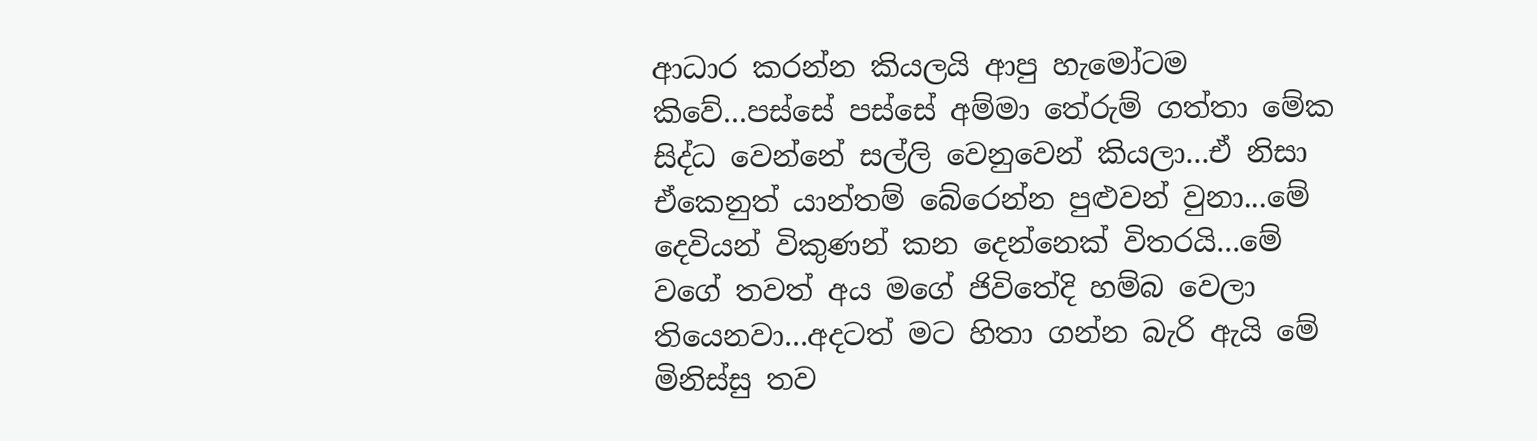ආධාර කරන්න කියලයි ආපු හැමෝටම කිවේ...පස්සේ පස්සේ අම්මා තේරුම් ගත්තා මේක සිද්ධ වෙන්නේ සල්ලි වෙනුවෙන් කියලා...ඒ නිසා ඒකෙනුත් යාන්තම් බේරෙන්න පුළුවන් වුනා...මේ දෙවියන් විකුණන් කන දෙන්නෙක් විතරයි...මේ වගේ තවත් අය මගේ ජිවිතේදි හම්බ වෙලා තියෙනවා...අදටත් මට හිතා ගන්න බැරි ඇයි මේ මිනිස්සු තව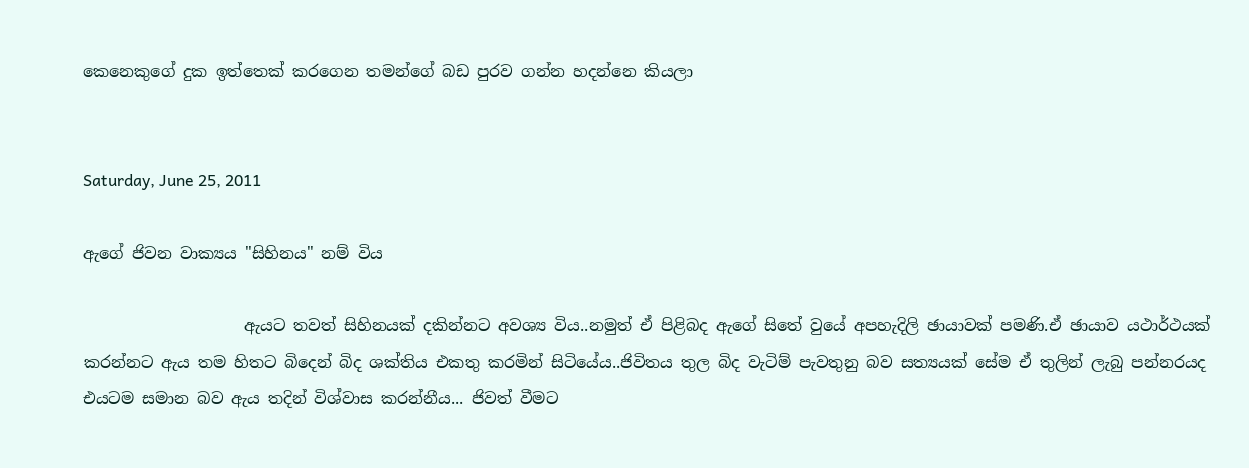කෙනෙකුගේ දුක ඉත්තෙක් කරගෙන තමන්ගේ බඩ පුරව ගන්න හදන්නෙ කියලා


Saturday, June 25, 2011

ඇගේ ජිවන වාක්‍යය "සිහිනය" නම් විය

                    ඇයට තවත් සිහිනයක් දකින්නට අවශ්‍ය විය..නමුත් ඒ පිළිබද ඇගේ සිතේ වුයේ අපහැදිලි ඡායාවක් පමණි.ඒ ඡායාව යථාර්ථයක් කරන්නට ඇය තම හිතට බිදෙන් බිද ශක්තිය එකතු කරමින් සිටියේය..ජිවිතය තුල බිද වැටිම් පැවතුනු බව සත්‍යයක් සේම ඒ තුලින් ලැබු පන්නරයද එයටම සමාන බව ඇය තදින් විශ්වාස කරන්නීය... ජිවත් වීමට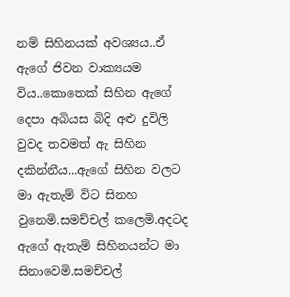නම් සිහිනයක් අවශ්‍යය..ඒ ඇගේ ජිවන වාක්‍යයම විය..කොතෙක් සිහින ඇගේ දෙපා අබියස බිදි අළු දුවිලි වුවද තවමත් ඇ සිහින දකින්නීය...ඇගේ සිහින වලට මා ඇතැම් විට සිනහ වුනෙමි.සමච්චල් කලෙමි.අදටද ඇගේ ඇතැම් සිහිනයන්ට මා සිනාවෙමි.සමච්චල්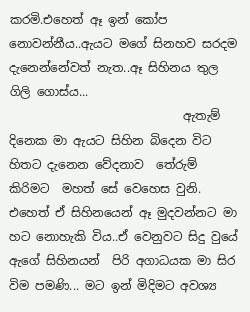කරමි.එහෙත් ඈ ඉන් කෝප නොවන්නීය..ඇයට මගේ සිනහව සරදම දැනෙන්නේවත් නැත..ඈ සිහිනය තුල ගිලි ගොස්ය...
                             ඇතැම් දිනෙක මා ඇයට සිහින බිදෙන විට හිතට දැනෙන වේදනාව  තේරුම් කිරිමට  මහත් සේ වෙහෙස වුනි. එහෙත් ඒ සිහිනයෙන් ඈ මුදවන්නට මා හට නොහැකි විය..ඒ වෙනුවට සිදු වුයේ  ඇගේ සිහිනයන්  පිරි අගාධයක මා සිර විම පමණි... මට ඉන් මිදිමට අවශ්‍ය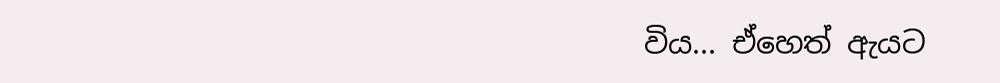විය... ඒහෙත් ඇයට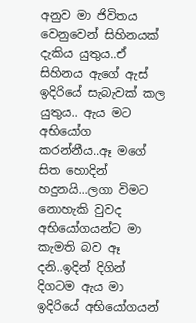අනුව මා ජිවිතය වෙනුවෙන් සිහිනයක් දැකිය යුතුය..ඒ සිහිනය ඇගේ ඇස් ඉදිරියේ සැබැවක් කල යුතුය.. ඇය මට අභියෝග කරන්නීය..ඈ මගේ සිත හොදින් හදුනයි...ලගා විමට නොහැකි වුවද අභියෝගයන්ට මා කැමති බව ඈ දනි..ඉදින් දිගින් දිගටම ඇය මා ඉදිරියේ අභියෝගයන්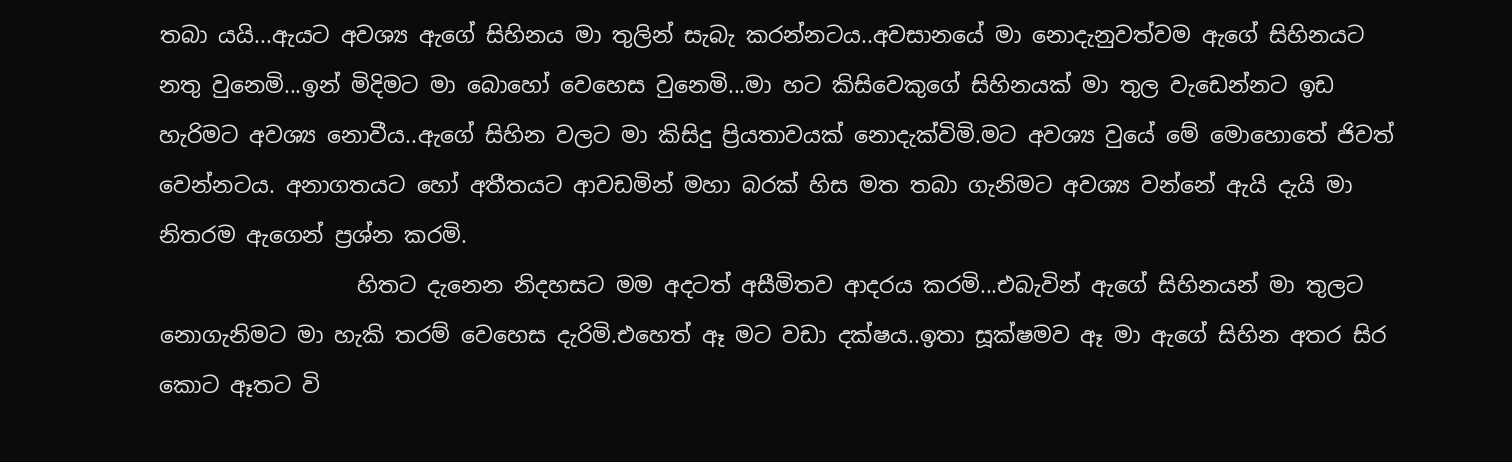තබා යයි...ඇයට අවශ්‍ය ඇගේ සිහිනය මා තුලින් සැබැ කරන්නටය..අවසානයේ මා නොදැනුවත්වම ඇගේ සිහිනයට නතු වුනෙමි...ඉන් මිදිමට මා බොහෝ වෙහෙස වුනෙමි...මා හට කිසිවෙකුගේ සිහිනයක් මා තුල වැඩෙන්නට ඉඩ හැරිමට අවශ්‍ය නොවීය..ඇගේ සිහින වලට මා කිසිදු ප්‍රියතාවයක් නොදැක්විමි.මට අවශ්‍ය වුයේ මේ මොහොතේ ජිවත් වෙන්නටය. අනාගතයට හෝ අතීතයට ආවඩමින් මහා බරක් හිස මත තබා ගැනිමට අවශ්‍ය වන්නේ ඇයි දැයි මා නිතරම ඇගෙන් ප්‍රශ්න කරමි.
                  හිතට දැනෙන නිදහසට මම අදටත් අසීමිතව ආදරය කරමි...එබැවින් ඇගේ සිහිනයන් මා තුලට නොගැනිමට මා හැකි තරම් වෙහෙස දැරිමි.එහෙත් ඈ මට වඩා දක්ෂය..ඉතා සූක්ෂමව ඈ මා ඇගේ සිහින අතර සිර කොට ඈතට වි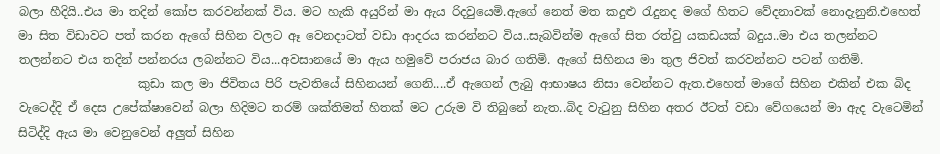බලා හීදියි..එය මා තදින් කෝප කරවන්නක් විය. මට හැකි අයුරින් මා ඇය රිදවුයෙමි.ඇගේ නෙත් මත කදුළු රැදුනද මගේ හිතට වේදනාවක් නොදැනුනි.එහෙත් මා සිත විඩාවට පත් කරන ඇගේ සිහින වලට ඈ වෙනදාටත් වඩා ආදරය කරන්නට විය..සැබවින්ම ඇගේ සිත රත්වු යකඩයක් බදුය..මා එය තලන්නට තලන්නට එය තදින් පන්නරය ලබන්නට විය...අවසානයේ මා ඇය හමුවේ පරාජය බාර ගතිමි. ඇගේ සිහිනය මා තුල ජිවත් කරවන්නට පටන් ගතිමි.
                    කුඩා කල මා ජිවිතය පිරි පැවතියේ සිහිනයන් ගෙනි....ඒ ඇගෙන් ලැබු ආභාෂය නිසා වෙන්නට ඇත.එහෙත් මාගේ සිහින එකින් එක බිද වැටෙද්දි ඒ දෙස උපේක්ෂාවෙන් බලා හිදිමට තරම් ශක්තිමත් හිතක් මට උරුම වි තිබුනේ නැත..බිද වැටුනු සිහින අතර ඊටත් වඩා වේගයෙන් මා ඇද වැටෙමින් සිටිද්දි ඇය මා වෙනුවෙන් අලුත් සිහින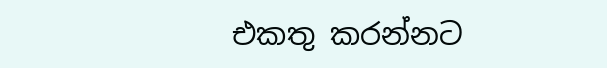එකතු කරන්නට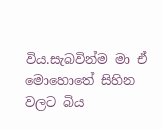විය.සැබවින්ම මා ඒ මොහොතේ සිහින වලට බිය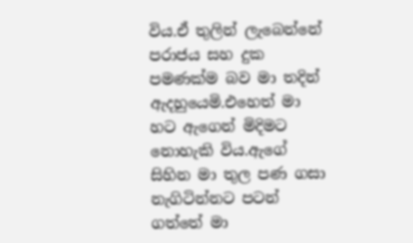විය.ඒ තුලින් ලැබෙන්නේ පරාජය සහ දුක පමණක්ම බව මා තදින් ඇදහුයෙමි.එහෙත් මා හට ඇගෙන් මිදිමට නොහැකි විය.ඇගේ සිහින මා තුල පණ ගසා නැගිටින්නට පටන් ගත්තේ මා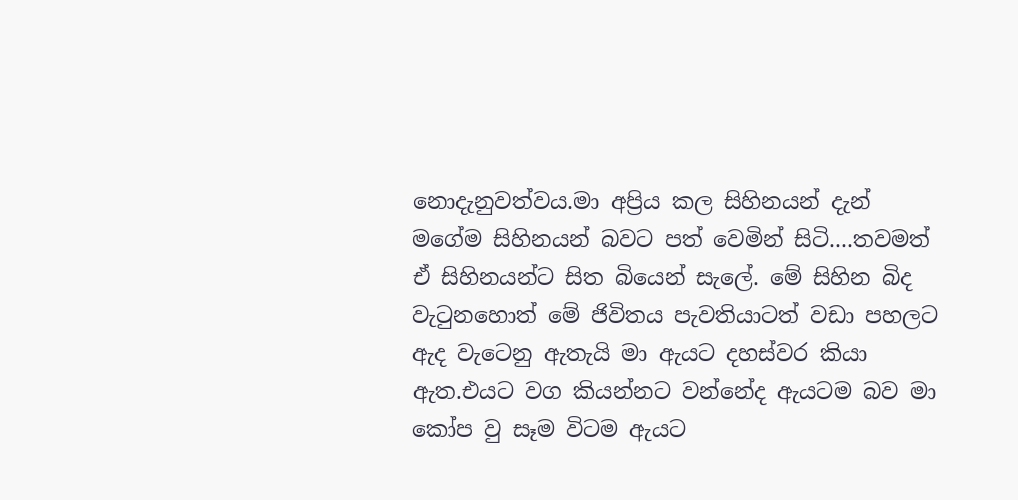නොදැනුවත්වය.මා අප්‍රිය කල සිහිනයන් දැන් මගේම සිහිනයන් බවට පත් වෙමින් සිටි....තවමත් ඒ සිහිනයන්ට සිත බියෙන් සැලේ. මේ සිහින බිද වැටුනහොත් මේ ජිවිතය පැවතියාටත් වඩා පහලට ඇද වැටෙනු ඇතැයි මා ඇයට දහස්වර කියා ඇත.එයට වග කියන්නට වන්නේද ඇයටම බව මා කෝප වු සෑම විටම ඇයට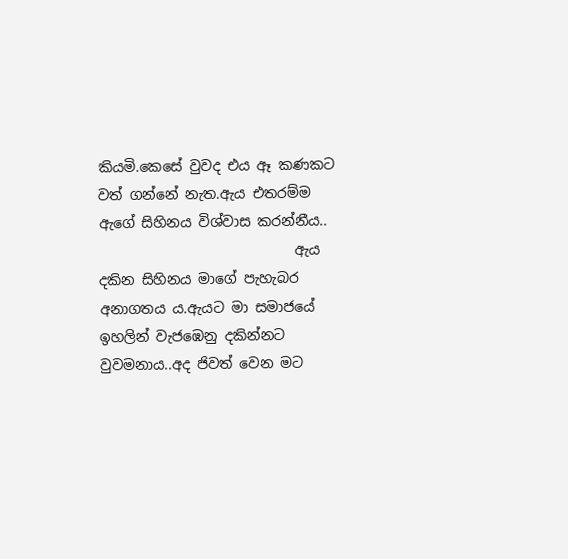කියමි.කෙසේ වුවද එය ඈ කණකට වත් ගන්නේ නැත.ඇය එතරම්ම ඇගේ සිහිනය විශ්වාස කරන්නීය..
                            ඇය දකින සිහිනය මාගේ පැහැබර අනාගතය ය.ඇයට මා සමාජයේ ඉහලින් වැජඹෙනු දකින්නට වුවමනාය..අද ජිවත් වෙන මට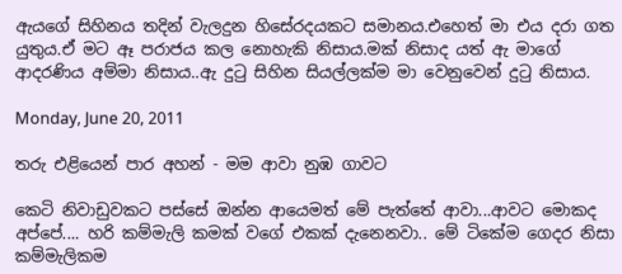ඇයගේ සිහිනය තදින් වැලදුන හිසේරදයකට සමානය.එහෙත් මා එය දරා ගත යුතුය.ඒ මට ඈ පරාජය කල නොහැකි නිසාය.මක් නිසාද යත් ඇ මාගේ ආදරණිය අම්මා නිසාය..ඇ දුටු සිහින සියල්ලක්ම මා වෙනුවෙන් දුටු නිසාය.

Monday, June 20, 2011

තරු එළියෙන් පාර අහන් - මම ආවා නුඹ ගාවට

කෙටි නිවාඩුවකට පස්සේ ඔන්න ආයෙමත් මේ පැත්තේ ආවා...ආවට මොකද අප්පේ.... හරි කම්මැලි කමක් වගේ එකක් දැනෙනවා.. මේ ටිකේම ගෙදර නිසා කම්මැලිකම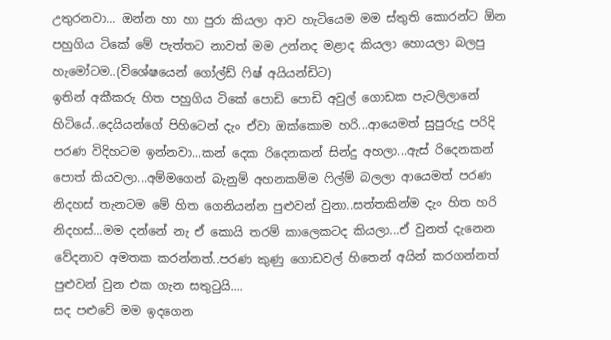උතුරනවා... ඔන්න හා හා පුරා කියලා ආව හැටියෙම මම ස්තුති කොරන්ට ඕන පහුගිය ටිකේ මේ පැත්තට නාවත් මම උන්නද මළාද කියලා හොයලා බලපු හැමෝටම..(විශේෂයෙන් ගෝල්ඩ් ෆිෂ් අයියන්ඩිට)
ඉතින් අකීකරු හිත පහුගිය ටිකේ පොඩි පොඩි අවුල් ගොඩක පැටලිලානේ හිටියේ..දෙයියන්ගේ පිහිටෙන් දැං ඒවා ඔක්කොම හරි...ආයෙමත් සුපුරුදු පරිදි පරණ විදිහටම ඉන්නවා...කන් දෙක රිදෙනකන් සින්දු අහලා...ඇස් රිදෙනකන් පොත් කියවලා...අම්මගෙන් බැනුම් අහනකම්ම ෆිල්ම් බලලා ආයෙමත් පරණ නිදහස් තැනටම මේ හිත ගෙනියන්න පුළුවන් වුනා..සත්තකින්ම දැං හිත හරි නිදහස්...මම දන්නේ නැ ඒ කොයි තරම් කාලෙකටද කියලා...ඒ වුනත් දැනෙන වේදනාව අමතක කරන්නත්..පරණ කුණු ගොඩවල් හිතෙන් අයින් කරගන්නත් පුළුවන් වුන එක ගැන සතුටුයි....
සද පළුවේ මම ඉදගෙන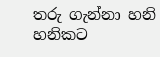තරු ගැන්නා හනි හනිකට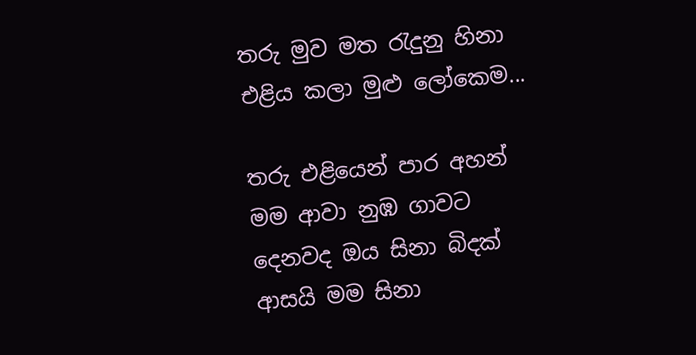තරු මුව මත රැදුනු හිනා
එළිය කලා මුළු ලෝකෙම...

තරු එළියෙන් පාර අහන්
මම ආවා නුඹ ගාවට
දෙනවද ඔය සිනා බිදක්
ආසයි මම සිනා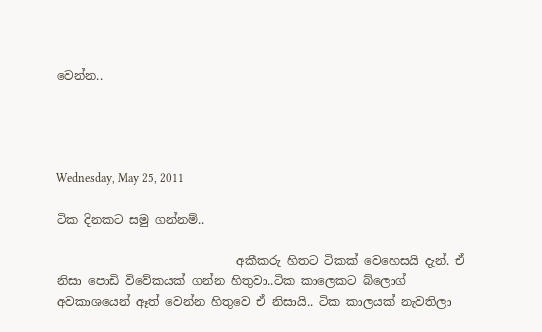වෙන්න..




Wednesday, May 25, 2011

ටික දිනකට සමු ගන්නම්..

                              අකීකරු හිතට ටිකක් වෙහෙසයි දැන්. ඒ නිසා පොඩි විවේකයක් ගන්න හිතුවා..ටික කාලෙකට බ්ලොග් අවකාශයෙන් ඈත් වෙන්න හිතුවෙ ඒ නිසායි.. ටික කාලයක් නැවතිලා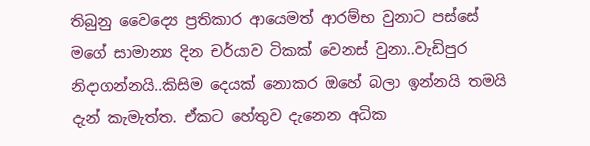තිබුනු වෛද්‍යෙ ප්‍රතිකාර ආයෙමත් ආරම්භ වුනාට පස්සේ මගේ සාමාන්‍ය දින චර්යාව ටිකක් වෙනස් වුනා..වැඩිපුර නිදාගන්නයි..කිසිම දෙයක් නොකර ඔහේ බලා ඉන්නයි තමයි දැන් කැමැත්ත. ඒකට හේතුව දැනෙන අධික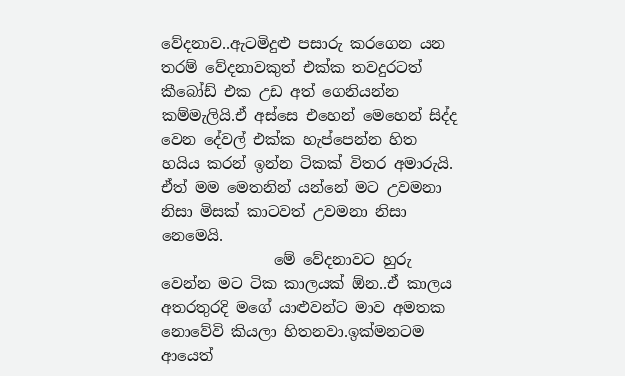වේදනාව..ඇටමිදුළු පසාරු කරගෙන යන තරම් වේදනාවකුත් එක්ක තවදුරටත් කීබෝඩ් එක උඩ අත් ගෙනියන්න කම්මැලියි.ඒ අස්සෙ එහෙන් මෙහෙන් සිද්ද වෙන දේවල් එක්ක හැප්පෙන්න හිත හයිය කරන් ඉන්න ටිකක් විතර අමාරුයි. ඒත් මම මෙතනින් යන්නේ මට උවමනා නිසා මිසක් කාටවත් උවමනා නිසා නෙමෙයි.
               මේ වේදනාවට හුරු වෙන්න මට ටික කාලයක් ඕන..ඒ කාලය අතරතුරදි මගේ යාළුවන්ට මාව අමතක නොවේවි කියලා හිතනවා.ඉක්මනටම ආයෙත්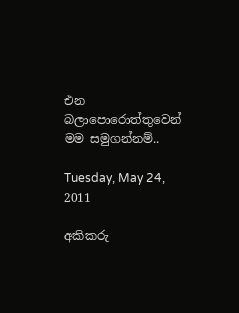එන බලාපොරොත්තුවෙන් මම සමුගන්නම්..

Tuesday, May 24, 2011

අකිකරු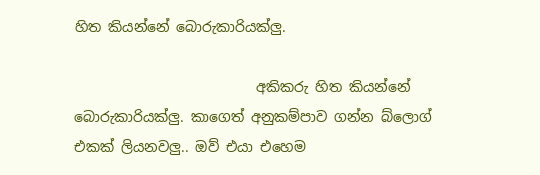හිත කියන්නේ බොරුකාරියක්ලු.

                          අකිකරු හිත කියන්නේ බොරුකාරියක්ලු. කාගෙත් අනුකම්පාව ගන්න බ්ලොග් එකක් ලියනවලු.. ඔව් එයා එහෙම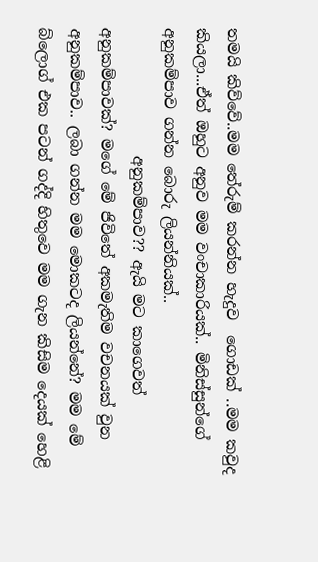තමයි කිව්වේ..මම තේරුම් කරන්න හැදුව  ගොඩක් ..මම කවුද කියලා...ඒත් ඔහුට අනුව මම වංචාකාරියක්.. මිනිස්සුන්ගේ අනුකම්පාව ගන්න බොරු ලියන්නියක්..
                 අනුකම්පාව?? ඇයි මට කාගෙවත් අනුකම්පාවක්? මගේ මේ ජිවිතේ අකමැතිම වචනයක් වුන අනුකම්පාව.. ලබා ගන්න මම මොකටද ලියන්නේ? මම මේ බ්ලොග් එක පටන් ගද්දි හිතුවෙ මම ගැන කිසිම දෙයක් හෙළි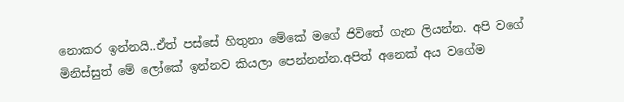නොකර ඉන්නයි..ඒත් පස්සේ හිතුනා මේකේ මගේ ජිවිතේ ගැන ලියන්න. අපි වගේ මිනිස්සුත් මේ ලෝකේ ඉන්නව කියලා පෙන්නන්න.අපිත් අනෙක් අය වගේම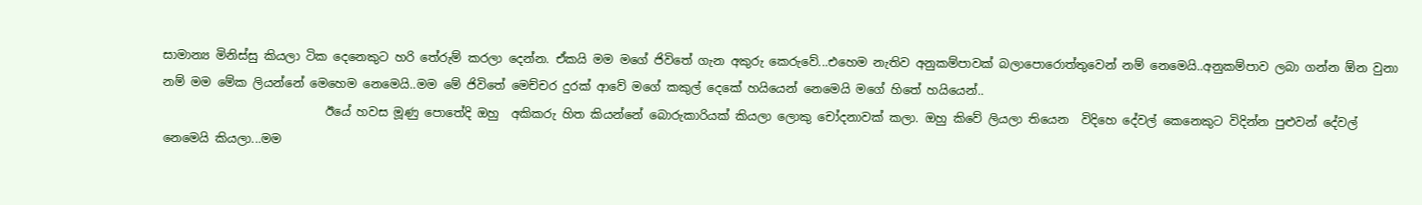සාමාන්‍ය මිනිස්සු කියලා ටික දෙනෙකුට හරි තේරුම් කරලා දෙන්න. ඒකයි මම මගේ ජිවිතේ ගැන අකුරු කෙරුවේ...එහෙම නැතිව අනුකම්පාවක් බලාපොරොත්තුවෙන් නම් නෙමෙයි..අනුකම්පාව ලබා ගන්න ඕන වුනා නම් මම මේක ලියන්නේ මෙහෙම නෙමෙයි..මම මේ ජිවිතේ මෙච්චර දුරක් ආවේ මගේ කකුල් දෙකේ හයියෙන් නෙමෙයි මගේ හිතේ හයියෙන්..
                           ඊයේ හවස මූණු පොතේදි ඔහු  අකිකරු හිත කියන්නේ බොරුකාරියක් කියලා ලොකු චෝදනාවක් කලා. ඔහු කිවේ ලියලා තියෙන  විදිහෙ දේවල් කෙනෙකුට විදින්න පුළුවන් දේවල් නෙමෙයි කියලා...මම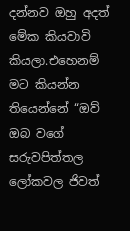දන්නව ඔහු අදත් මේක කියවාවි කියලා.එහෙනම් මට කියන්න තියෙන්නේ “ඔව් ඔබ වගේ සරුවපිත්තල ලෝකවල ජිවත්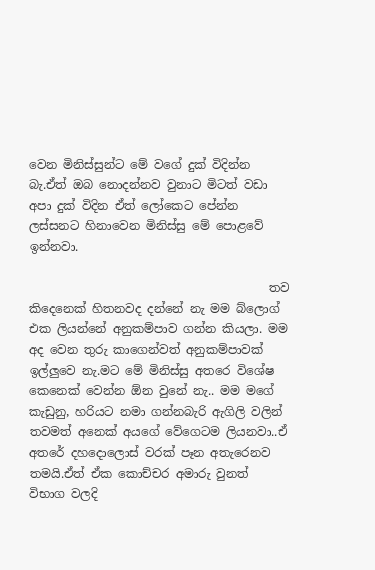වෙන මිනිස්සුන්ට මේ වගේ දුක් විදින්න බැ.ඒත් ඔබ නොදන්නව වුනාට මිටත් වඩා අපා දුක් විදින ඒත් ලෝකෙට පේන්න ලස්සනට හිනාවෙන මිනිස්සු මේ පොළවේ ඉන්නවා.

                                        තව කිදෙනෙක් හිතනවද දන්නේ නැ මම බ්ලොග් එක ලියන්නේ අනුකම්පාව ගන්න කියලා. මම අද වෙන තුරු කාගෙන්වත් අනුකම්පාවක් ඉල්ලුවෙ නැ.මට මේ මිනිස්සු අතරෙ විශේෂ කෙනෙක් වෙන්න ඕන වුනේ නැ.. මම මගේ කැඩුනු, හරියට නමා ගන්නබැරි ඇගිලි වලින් තවමත් අනෙක් අයගේ වේගෙටම ලියනවා..ඒ අතරේ දහදොලොස් වරක් පෑන අතැරෙනව තමයි.ඒත් ඒක කොච්චර අමාරු වුනත් විභාග වලදි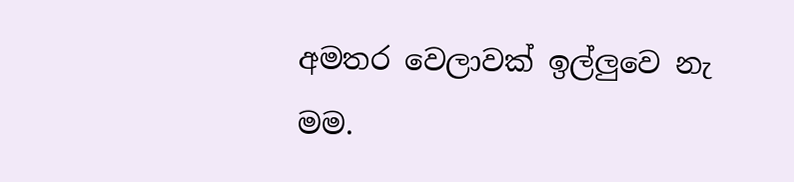අමතර වෙලාවක් ඉල්ලුවෙ නැ මම.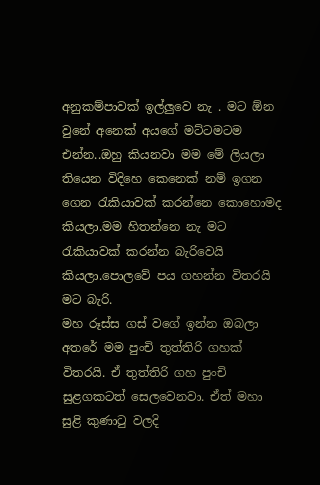අනුකම්පාවක් ඉල්ලුවෙ නැ . මට ඕන වුනේ අනෙක් අයගේ මට්ටමටම එන්න..ඔහු කියනවා මම මේ ලියලා තියෙන විදිහෙ කෙනෙක් නම් ඉගන ගෙන රැකියාවක් කරන්නෙ කොහොමද කියලා.මම හිතන්නෙ නැ මට රැකියාවක් කරන්න බැරිවෙයි කියලා.පොලවේ පය ගහන්න විතරයි මට බැරි.
මහ රූස්ස ගස් වගේ ඉන්න ඔබලා අතරේ මම පුංචි තුත්තිරි ගහක් විතරයි. ඒ තුත්තිරි ගහ පුංචි සුළගකටත් සෙලවෙනවා. ඒත් මහා සුළි කුණාටු වලදි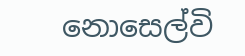නොසෙල්වි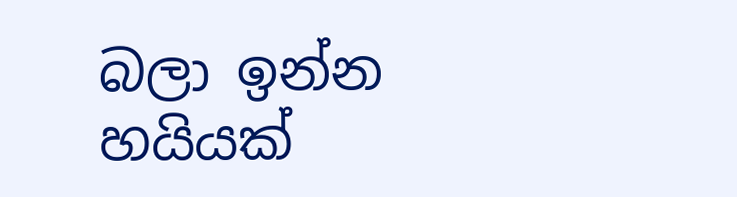බලා ඉන්න හයියක්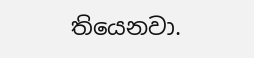තියෙනවා.